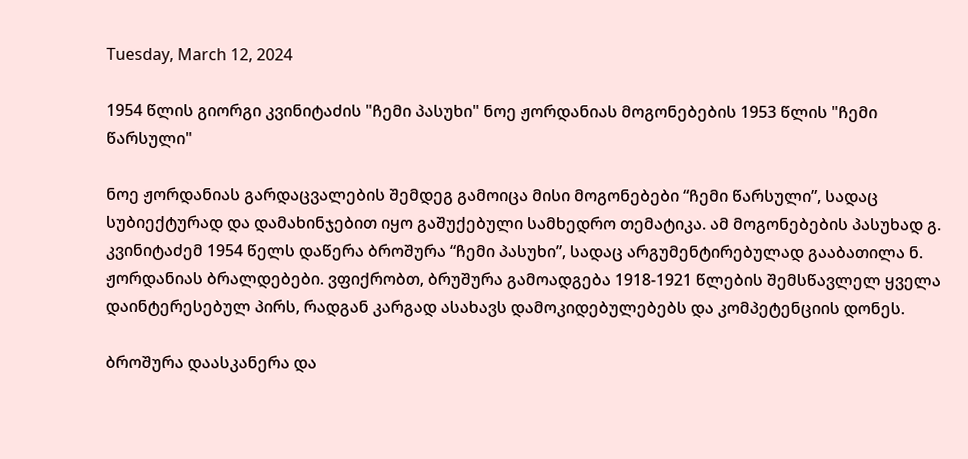Tuesday, March 12, 2024

1954 წლის გიორგი კვინიტაძის "ჩემი პასუხი" ნოე ჟორდანიას მოგონებების 1953 წლის "ჩემი წარსული"

ნოე ჟორდანიას გარდაცვალების შემდეგ გამოიცა მისი მოგონებები “ჩემი წარსული”, სადაც სუბიექტურად და დამახინჯებით იყო გაშუქებული სამხედრო თემატიკა. ამ მოგონებების პასუხად გ. კვინიტაძემ 1954 წელს დაწერა ბროშურა “ჩემი პასუხი”, სადაც არგუმენტირებულად გააბათილა ნ. ჟორდანიას ბრალდებები. ვფიქრობთ, ბრუშურა გამოადგება 1918-1921 წლების შემსწავლელ ყველა დაინტერესებულ პირს, რადგან კარგად ასახავს დამოკიდებულებებს და კომპეტენციის დონეს.

ბროშურა დაასკანერა და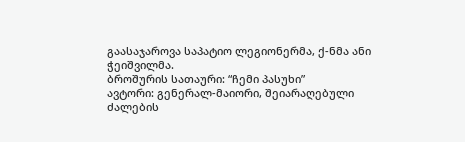გაასაჯაროვა საპატიო ლეგიონერმა, ქ-ნმა ანი ჭეიშვილმა.
ბროშურის სათაური: “ჩემი პასუხი”
ავტორი: გენერალ-მაიორი, შეიარაღებული ძალების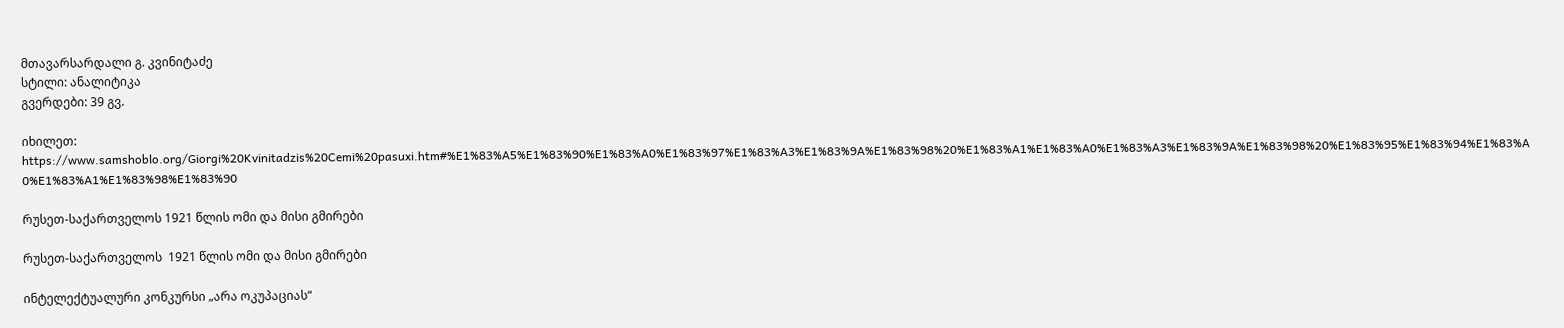მთავარსარდალი გ. კვინიტაძე
სტილი: ანალიტიკა
გვერდები: 39 გვ.

იხილეთ: https://www.samshoblo.org/Giorgi%20Kvinitadzis%20Cemi%20pasuxi.htm#%E1%83%A5%E1%83%90%E1%83%A0%E1%83%97%E1%83%A3%E1%83%9A%E1%83%98%20%E1%83%A1%E1%83%A0%E1%83%A3%E1%83%9A%E1%83%98%20%E1%83%95%E1%83%94%E1%83%A0%E1%83%A1%E1%83%98%E1%83%90

რუსეთ-საქართველოს 1921 წლის ომი და მისი გმირები

რუსეთ-საქართველოს  1921 წლის ომი და მისი გმირები

ინტელექტუალური კონკურსი „არა ოკუპაციას“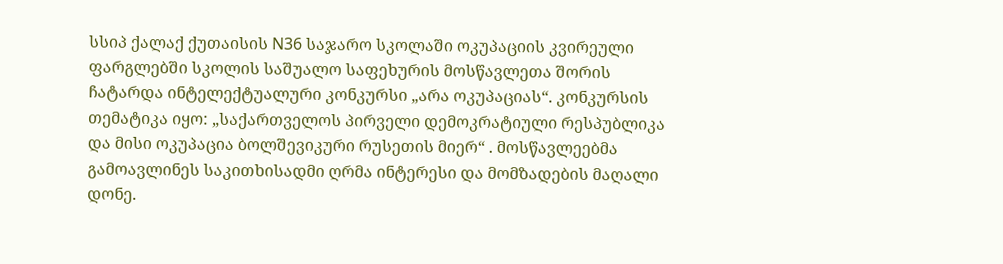სსიპ ქალაქ ქუთაისის N36 საჯარო სკოლაში ოკუპაციის კვირეული ფარგლებში სკოლის საშუალო საფეხურის მოსწავლეთა შორის ჩატარდა ინტელექტუალური კონკურსი „არა ოკუპაციას“. კონკურსის თემატიკა იყო: „საქართველოს პირველი დემოკრატიული რესპუბლიკა და მისი ოკუპაცია ბოლშევიკური რუსეთის მიერ“ . მოსწავლეებმა გამოავლინეს საკითხისადმი ღრმა ინტერესი და მომზადების მაღალი დონე.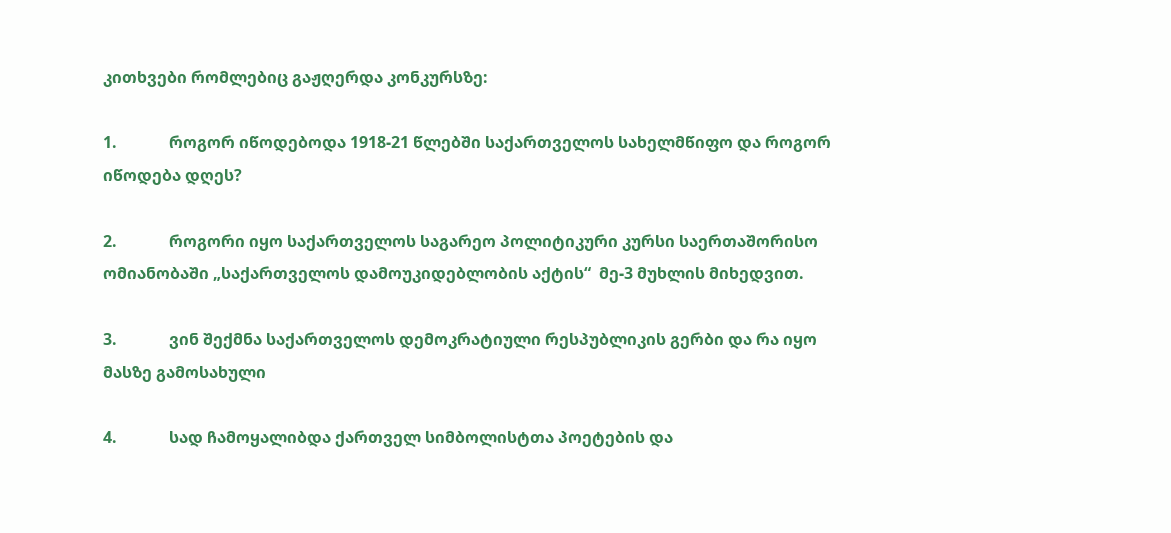კითხვები რომლებიც გაჟღერდა კონკურსზე:

1.             როგორ იწოდებოდა 1918-21 წლებში საქართველოს სახელმწიფო და როგორ იწოდება დღეს?

2.             როგორი იყო საქართველოს საგარეო პოლიტიკური კურსი საერთაშორისო ომიანობაში „საქართველოს დამოუკიდებლობის აქტის“  მე-3 მუხლის მიხედვით.

3.             ვინ შექმნა საქართველოს დემოკრატიული რესპუბლიკის გერბი და რა იყო მასზე გამოსახული

4.             სად ჩამოყალიბდა ქართველ სიმბოლისტთა პოეტების და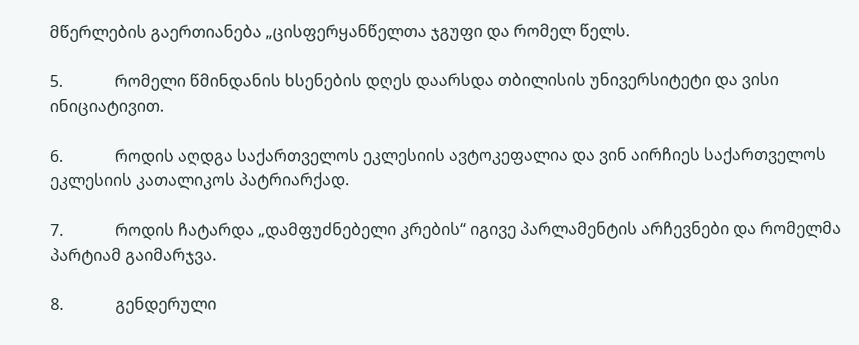მწერლების გაერთიანება „ცისფერყანწელთა ჯგუფი და რომელ წელს.

5.             რომელი წმინდანის ხსენების დღეს დაარსდა თბილისის უნივერსიტეტი და ვისი ინიციატივით.

6.             როდის აღდგა საქართველოს ეკლესიის ავტოკეფალია და ვინ აირჩიეს საქართველოს ეკლესიის კათალიკოს პატრიარქად.

7.             როდის ჩატარდა „დამფუძნებელი კრების“ იგივე პარლამენტის არჩევნები და რომელმა პარტიამ გაიმარჯვა.

8.             გენდერული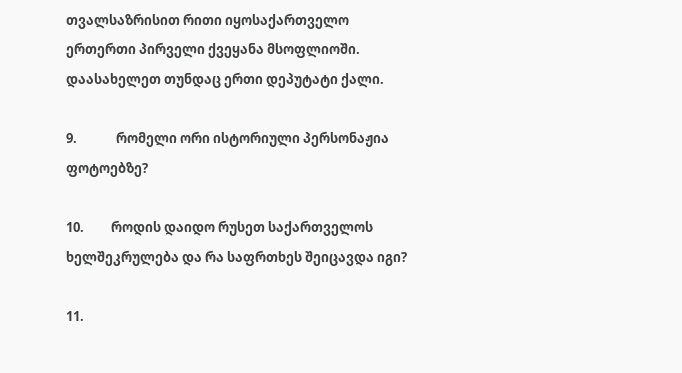თვალსაზრისით რითი იყოსაქართველო ერთერთი პირველი ქვეყანა მსოფლიოში. დაასახელეთ თუნდაც ერთი დეპუტატი ქალი.

9.             რომელი ორი ისტორიული პერსონაჟია  ფოტოებზე?

10.         როდის დაიდო რუსეთ საქართველოს ხელშეკრულება და რა საფრთხეს შეიცავდა იგი?

11.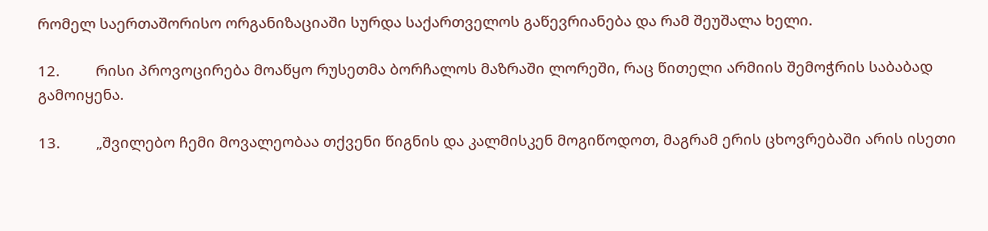რომელ საერთაშორისო ორგანიზაციაში სურდა საქართველოს გაწევრიანება და რამ შეუშალა ხელი.

12.         რისი პროვოცირება მოაწყო რუსეთმა ბორჩალოს მაზრაში ლორეში, რაც წითელი არმიის შემოჭრის საბაბად გამოიყენა.

13.         „შვილებო ჩემი მოვალეობაა თქვენი წიგნის და კალმისკენ მოგიწოდოთ, მაგრამ ერის ცხოვრებაში არის ისეთი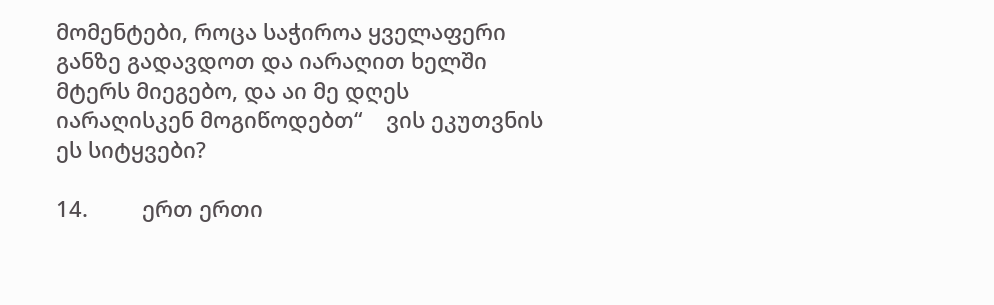მომენტები, როცა საჭიროა ყველაფერი განზე გადავდოთ და იარაღით ხელში მტერს მიეგებო, და აი მე დღეს იარაღისკენ მოგიწოდებთ“    ვის ეკუთვნის ეს სიტყვები?

14.         ერთ ერთი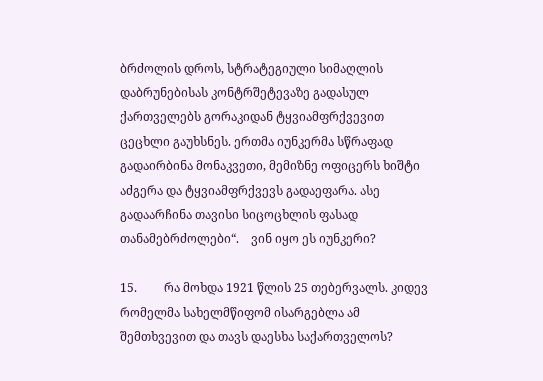ბრძოლის დროს, სტრატეგიული სიმაღლის დაბრუნებისას კონტრშეტევაზე გადასულ ქართველებს გორაკიდან ტყვიამფრქვევით ცეცხლი გაუხსნეს. ერთმა იუნკერმა სწრაფად გადაირბინა მონაკვეთი, მემიზნე ოფიცერს ხიშტი აძგერა და ტყვიამფრქვევს გადაეფარა. ასე გადაარჩინა თავისი სიცოცხლის ფასად თანამებრძოლები“.    ვინ იყო ეს იუნკერი?

15.         რა მოხდა 1921 წლის 25 თებერვალს. კიდევ რომელმა სახელმწიფომ ისარგებლა ამ შემთხვევით და თავს დაესხა საქართველოს?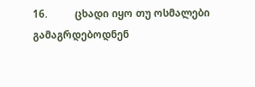16.         ცხადი იყო თუ ოსმალები გამაგრდებოდნენ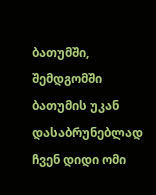ბათუმში, შემდგომში ბათუმის უკან დასაბრუნებლად ჩვენ დიდი ომი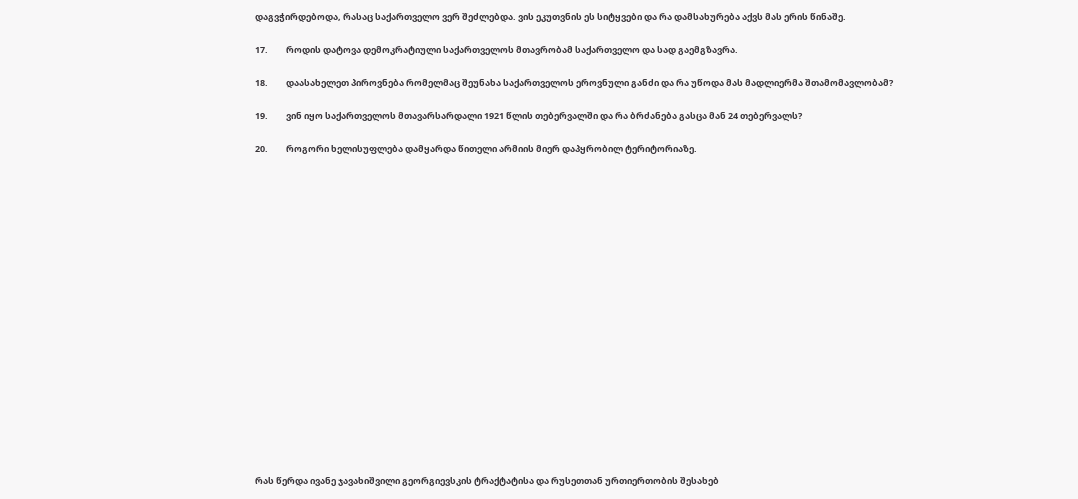დაგვჭირდებოდა, რასაც საქართველო ვერ შეძლებდა. ვის ეკუთვნის ეს სიტყვები და რა დამსახურება აქვს მას ერის წინაშე.

17.         როდის დატოვა დემოკრატიული საქართველოს მთავრობამ საქართველო და სად გაემგზავრა.

18.         დაასახელეთ პიროვნება რომელმაც შეუნახა საქართველოს ეროვნული განძი და რა უწოდა მას მადლიერმა შთამომავლობამ?

19.         ვინ იყო საქართველოს მთავარსარდალი 1921 წლის თებერვალში და რა ბრძანება გასცა მან 24 თებერვალს?

20.         როგორი ხელისუფლება დამყარდა წითელი არმიის მიერ დაპყრობილ ტერიტორიაზე.



















რას წერდა ივანე ჯავახიშვილი გეორგიევსკის ტრაქტატისა და რუსეთთან ურთიერთობის შესახებ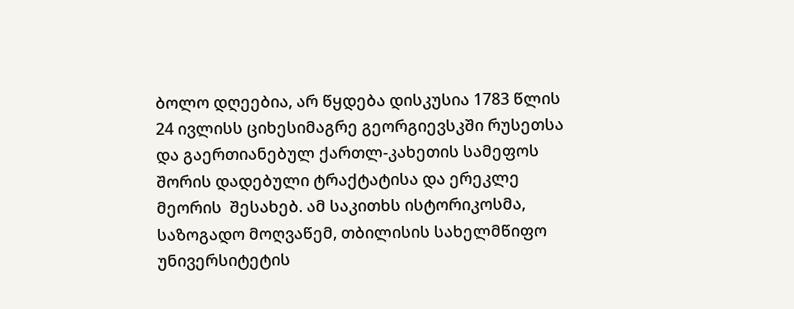ბოლო დღეებია, არ წყდება დისკუსია 1783 წლის 24 ივლისს ციხესიმაგრე გეორგიევსკში რუსეთსა და გაერთიანებულ ქართლ-კახეთის სამეფოს შორის დადებული ტრაქტატისა და ერეკლე მეორის  შესახებ. ამ საკითხს ისტორიკოსმა, საზოგადო მოღვაწემ, თბილისის სახელმწიფო უნივერსიტეტის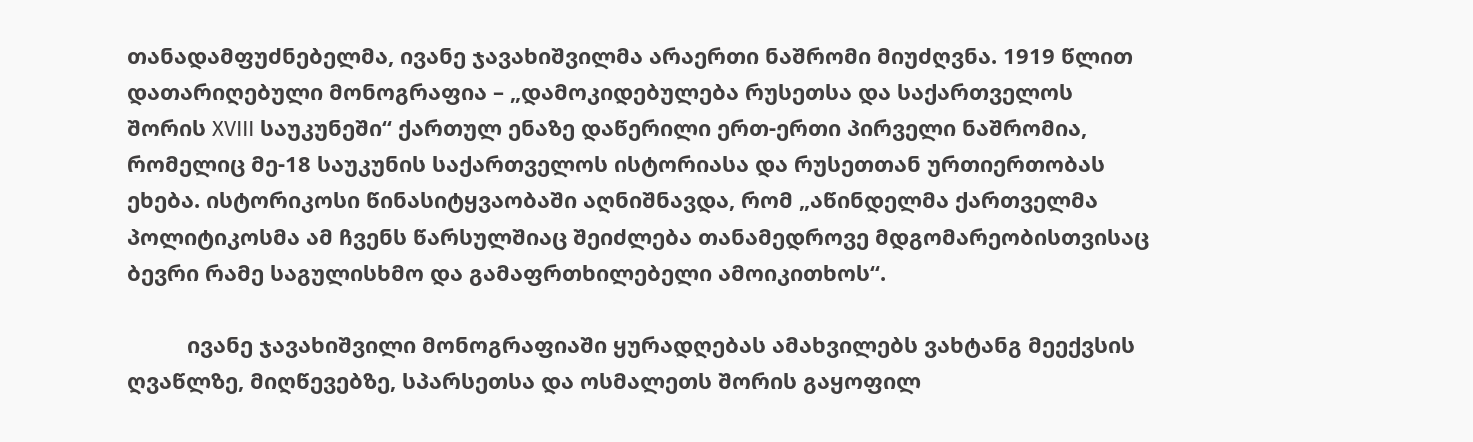თანადამფუძნებელმა, ივანე ჯავახიშვილმა არაერთი ნაშრომი მიუძღვნა. 1919 წლით დათარიღებული მონოგრაფია – „დამოკიდებულება რუსეთსა და საქართველოს შორის XVIII საუკუნეში“ ქართულ ენაზე დაწერილი ერთ-ერთი პირველი ნაშრომია, რომელიც მე-18 საუკუნის საქართველოს ისტორიასა და რუსეთთან ურთიერთობას ეხება. ისტორიკოსი წინასიტყვაობაში აღნიშნავდა, რომ „აწინდელმა ქართველმა პოლიტიკოსმა ამ ჩვენს წარსულშიაც შეიძლება თანამედროვე მდგომარეობისთვისაც ბევრი რამე საგულისხმო და გამაფრთხილებელი ამოიკითხოს“.

          ივანე ჯავახიშვილი მონოგრაფიაში ყურადღებას ამახვილებს ვახტანგ მეექვსის ღვაწლზე, მიღწევებზე, სპარსეთსა და ოსმალეთს შორის გაყოფილ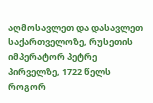აღმოსავლეთ და დასავლეთ საქართველოზე, რუსეთის იმპერატორ პეტრე პირველზე, 1722 წელს როგორ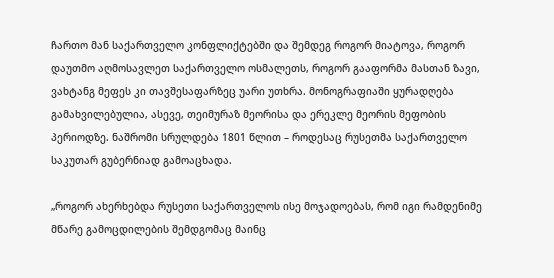ჩართო მან საქართველო კონფლიქტებში და შემდეგ როგორ მიატოვა, როგორ დაუთმო აღმოსავლეთ საქართველო ოსმალეთს, როგორ გააფორმა მასთან ზავი, ვახტანგ მეფეს კი თავშესაფარზეც უარი უთხრა. მონოგრაფიაში ყურადღება გამახვილებულია, ასევე, თეიმურაზ მეორისა და ერეკლე მეორის მეფობის პერიოდზე. ნაშრომი სრულდება 1801 წლით – როდესაც რუსეთმა საქართველო საკუთარ გუბერნიად გამოაცხადა.

„როგორ ახერხებდა რუსეთი საქართველოს ისე მოჯადოებას, რომ იგი რამდენიმე მწარე გამოცდილების შემდგომაც მაინც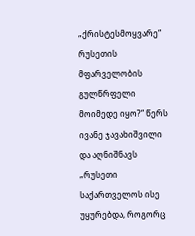„ქრისტესმოყვარე“ რუსეთის მფარველობის გულწრფელი მოიმედე იყო?“ წერს ივანე ჯავახიშვილი და აღნიშნავს  „რუსეთი საქართველოს ისე უყურებდა, როგორც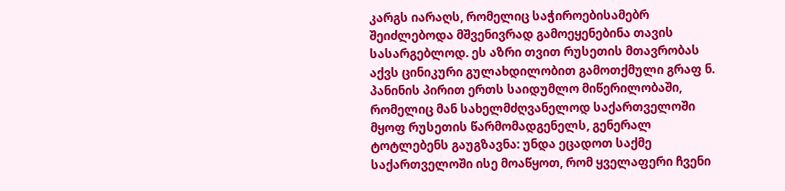კარგს იარაღს, რომელიც საჭიროებისამებრ შეიძლებოდა მშვენივრად გამოეყენებინა თავის სასარგებლოდ. ეს აზრი თვით რუსეთის მთავრობას აქვს ცინიკური გულახდილობით გამოთქმული გრაფ ნ. პანინის პირით ერთს საიდუმლო მიწერილობაში, რომელიც მან სახელმძღვანელოდ საქართველოში მყოფ რუსეთის წარმომადგენელს, გენერალ ტოტლებენს გაუგზავნა: უნდა ეცადოთ საქმე საქართველოში ისე მოაწყოთ, რომ ყველაფერი ჩვენი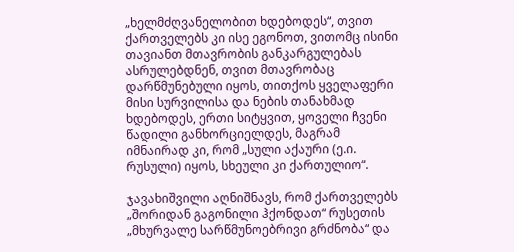„ხელმძღვანელობით ხდებოდეს“, თვით ქართველებს კი ისე ეგონოთ, ვითომც ისინი თავიანთ მთავრობის განკარგულებას ასრულებდნენ, თვით მთავრობაც დარწმუნებული იყოს, თითქოს ყველაფერი მისი სურვილისა და ნების თანახმად ხდებოდეს, ერთი სიტყვით, ყოველი ჩვენი წადილი განხორციელდეს, მაგრამ იმნაირად კი, რომ „სული აქაური (ე.ი. რუსული) იყოს, სხეული კი ქართულიო“.

ჯავახიშვილი აღნიშნავს, რომ ქართველებს „შორიდან გაგონილი ჰქონდათ“ რუსეთის „მხურვალე სარწმუნოებრივი გრძნობა“ და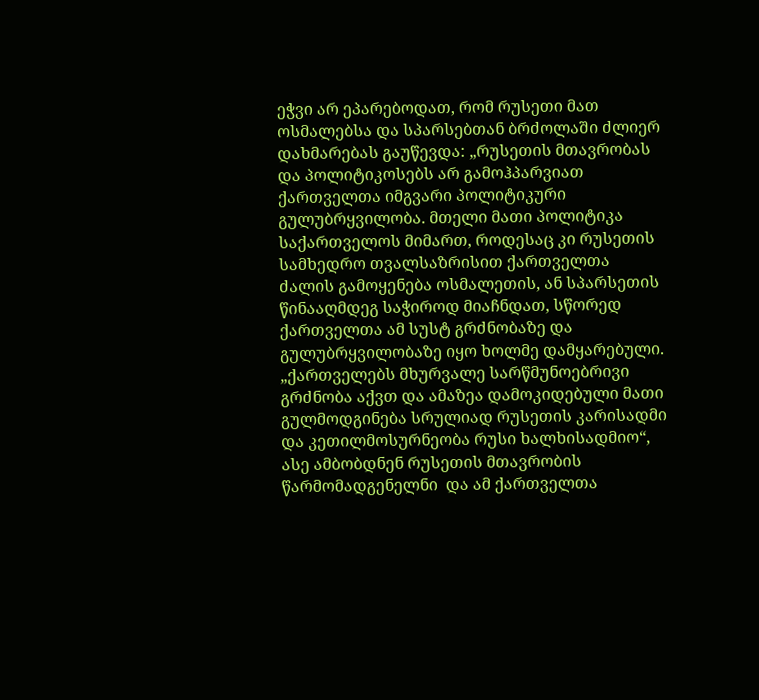ეჭვი არ ეპარებოდათ, რომ რუსეთი მათ ოსმალებსა და სპარსებთან ბრძოლაში ძლიერ დახმარებას გაუწევდა: „რუსეთის მთავრობას და პოლიტიკოსებს არ გამოჰპარვიათ ქართველთა იმგვარი პოლიტიკური გულუბრყვილობა. მთელი მათი პოლიტიკა საქართველოს მიმართ, როდესაც კი რუსეთის სამხედრო თვალსაზრისით ქართველთა ძალის გამოყენება ოსმალეთის, ან სპარსეთის წინააღმდეგ საჭიროდ მიაჩნდათ, სწორედ ქართველთა ამ სუსტ გრძნობაზე და გულუბრყვილობაზე იყო ხოლმე დამყარებული. „ქართველებს მხურვალე სარწმუნოებრივი გრძნობა აქვთ და ამაზეა დამოკიდებული მათი გულმოდგინება სრულიად რუსეთის კარისადმი და კეთილმოსურნეობა რუსი ხალხისადმიო“,  ასე ამბობდნენ რუსეთის მთავრობის წარმომადგენელნი  და ამ ქართველთა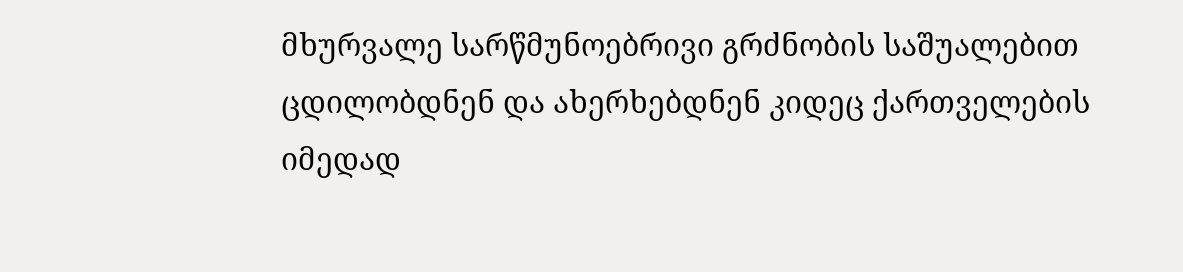მხურვალე სარწმუნოებრივი გრძნობის საშუალებით ცდილობდნენ და ახერხებდნენ კიდეც ქართველების იმედად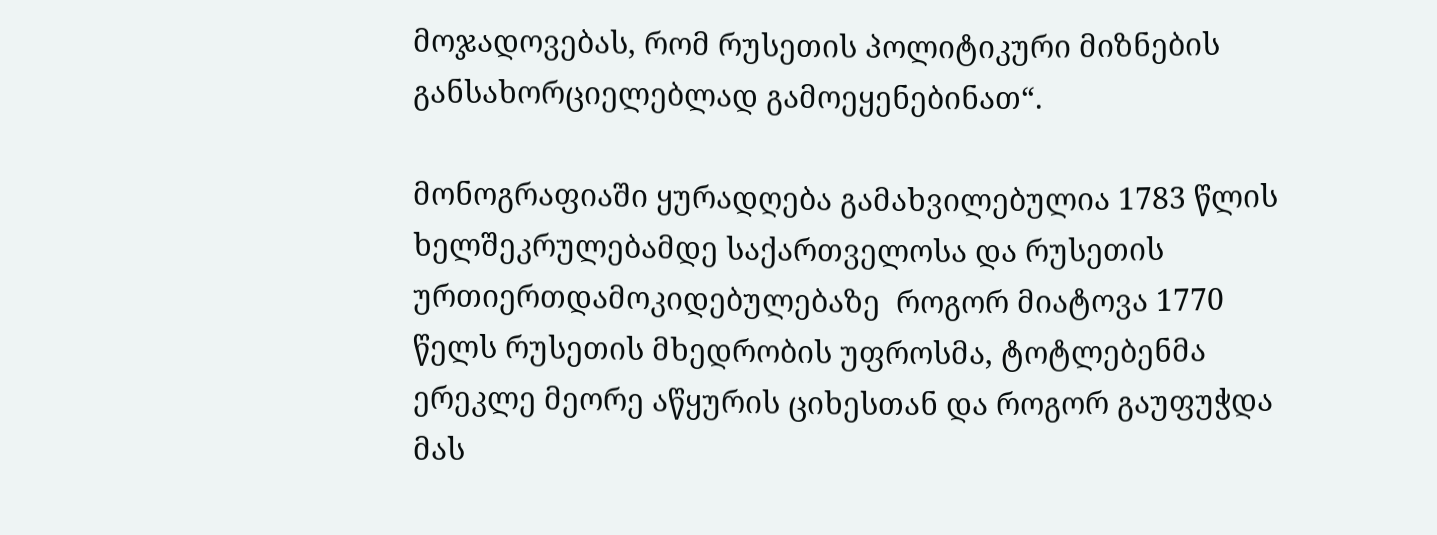მოჯადოვებას, რომ რუსეთის პოლიტიკური მიზნების განსახორციელებლად გამოეყენებინათ“.

მონოგრაფიაში ყურადღება გამახვილებულია 1783 წლის ხელშეკრულებამდე საქართველოსა და რუსეთის ურთიერთდამოკიდებულებაზე  როგორ მიატოვა 1770 წელს რუსეთის მხედრობის უფროსმა, ტოტლებენმა ერეკლე მეორე აწყურის ციხესთან და როგორ გაუფუჭდა მას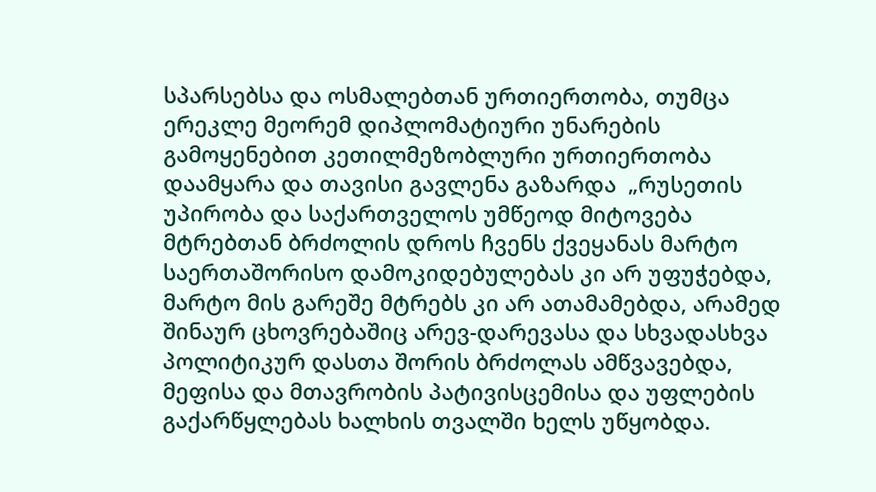სპარსებსა და ოსმალებთან ურთიერთობა, თუმცა ერეკლე მეორემ დიპლომატიური უნარების გამოყენებით კეთილმეზობლური ურთიერთობა დაამყარა და თავისი გავლენა გაზარდა  „რუსეთის უპირობა და საქართველოს უმწეოდ მიტოვება მტრებთან ბრძოლის დროს ჩვენს ქვეყანას მარტო საერთაშორისო დამოკიდებულებას კი არ უფუჭებდა, მარტო მის გარეშე მტრებს კი არ ათამამებდა, არამედ შინაურ ცხოვრებაშიც არევ-დარევასა და სხვადასხვა პოლიტიკურ დასთა შორის ბრძოლას ამწვავებდა, მეფისა და მთავრობის პატივისცემისა და უფლების გაქარწყლებას ხალხის თვალში ხელს უწყობდა.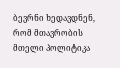ბევრნი ხედავდნენ, რომ მთავრობის მთელი პოლიტიკა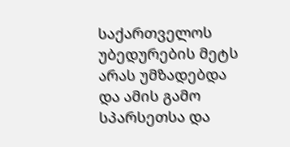საქართველოს უბედურების მეტს არას უმზადებდა და ამის გამო სპარსეთსა და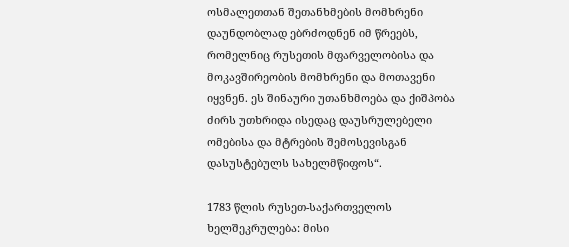ოსმალეთთან შეთანხმების მომხრენი დაუნდობლად ებრძოდნენ იმ წრეებს, რომელნიც რუსეთის მფარველობისა და მოკავშირეობის მომხრენი და მოთავენი იყვნენ. ეს შინაური უთანხმოება და ქიშპობა ძირს უთხრიდა ისედაც დაუსრულებელი ომებისა და მტრების შემოსევისგან დასუსტებულს სახელმწიფოს“.

1783 წლის რუსეთ-საქართველოს ხელშეკრულება: მისი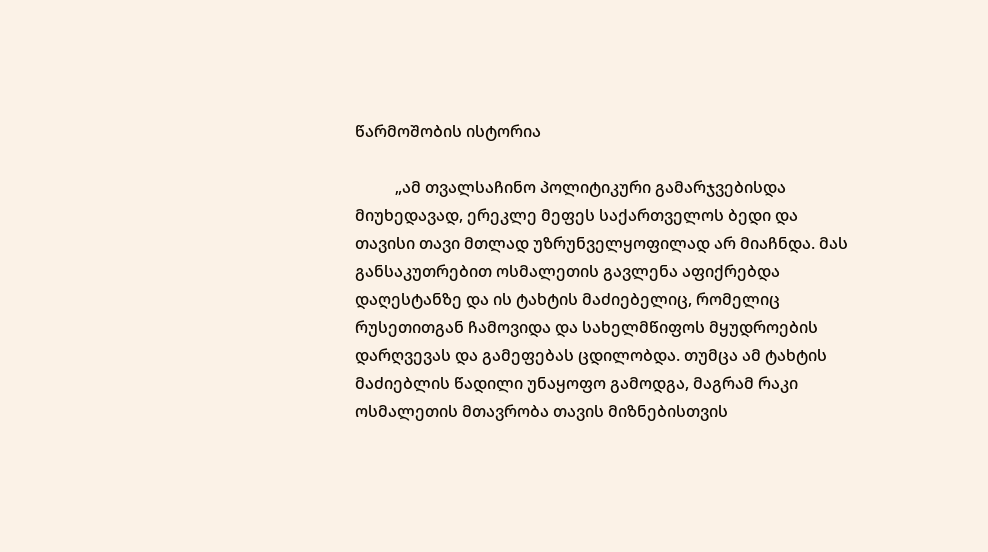წარმოშობის ისტორია

          „ამ თვალსაჩინო პოლიტიკური გამარჯვებისდა მიუხედავად, ერეკლე მეფეს საქართველოს ბედი და თავისი თავი მთლად უზრუნველყოფილად არ მიაჩნდა. მას განსაკუთრებით ოსმალეთის გავლენა აფიქრებდა დაღესტანზე და ის ტახტის მაძიებელიც, რომელიც რუსეთითგან ჩამოვიდა და სახელმწიფოს მყუდროების დარღვევას და გამეფებას ცდილობდა. თუმცა ამ ტახტის მაძიებლის წადილი უნაყოფო გამოდგა, მაგრამ რაკი ოსმალეთის მთავრობა თავის მიზნებისთვის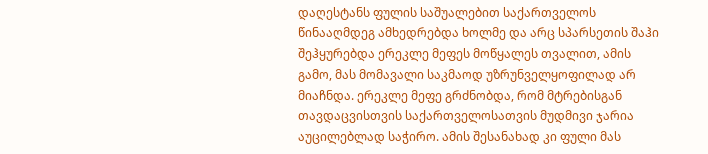დაღესტანს ფულის საშუალებით საქართველოს წინააღმდეგ ამხედრებდა ხოლმე და არც სპარსეთის შაჰი შეჰყურებდა ერეკლე მეფეს მოწყალეს თვალით, ამის გამო, მას მომავალი საკმაოდ უზრუნველყოფილად არ მიაჩნდა. ერეკლე მეფე გრძნობდა, რომ მტრებისგან თავდაცვისთვის საქართველოსათვის მუდმივი ჯარია აუცილებლად საჭირო. ამის შესანახად კი ფული მას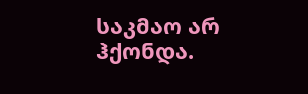საკმაო არ ჰქონდა.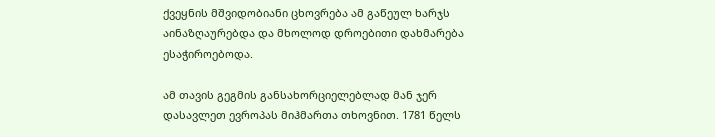ქვეყნის მშვიდობიანი ცხოვრება ამ გაწეულ ხარჯს აინაზღაურებდა და მხოლოდ დროებითი დახმარება ესაჭიროებოდა.

ამ თავის გეგმის განსახორციელებლად მან ჯერ დასავლეთ ევროპას მიჰმართა თხოვნით. 1781 წელს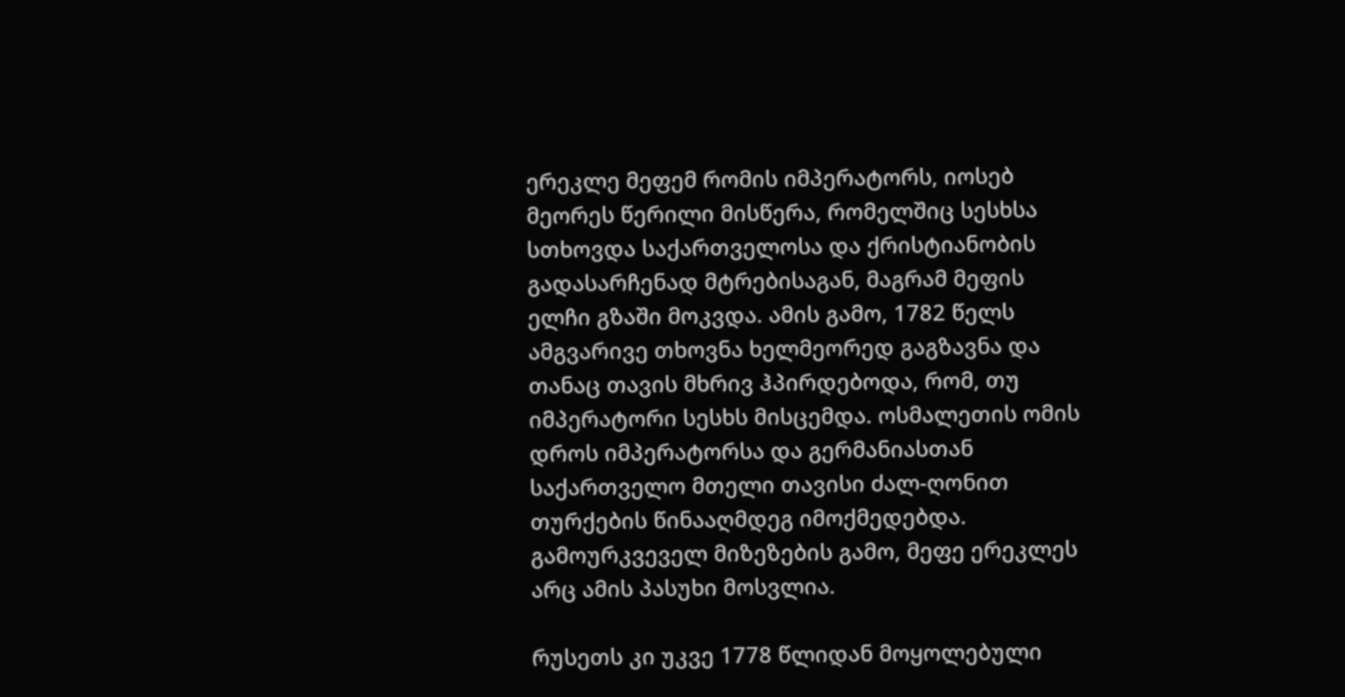ერეკლე მეფემ რომის იმპერატორს, იოსებ მეორეს წერილი მისწერა, რომელშიც სესხსა სთხოვდა საქართველოსა და ქრისტიანობის გადასარჩენად მტრებისაგან, მაგრამ მეფის ელჩი გზაში მოკვდა. ამის გამო, 1782 წელს ამგვარივე თხოვნა ხელმეორედ გაგზავნა და თანაც თავის მხრივ ჰპირდებოდა, რომ, თუ იმპერატორი სესხს მისცემდა. ოსმალეთის ომის დროს იმპერატორსა და გერმანიასთან საქართველო მთელი თავისი ძალ-ღონით თურქების წინააღმდეგ იმოქმედებდა. გამოურკვეველ მიზეზების გამო, მეფე ერეკლეს არც ამის პასუხი მოსვლია.

რუსეთს კი უკვე 1778 წლიდან მოყოლებული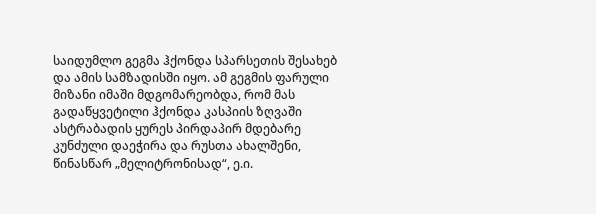საიდუმლო გეგმა ჰქონდა სპარსეთის შესახებ და ამის სამზადისში იყო. ამ გეგმის ფარული მიზანი იმაში მდგომარეობდა, რომ მას გადაწყვეტილი ჰქონდა კასპიის ზღვაში ასტრაბადის ყურეს პირდაპირ მდებარე კუნძული დაეჭირა და რუსთა ახალშენი, წინასწარ „მელიტრონისად“, ე.ი.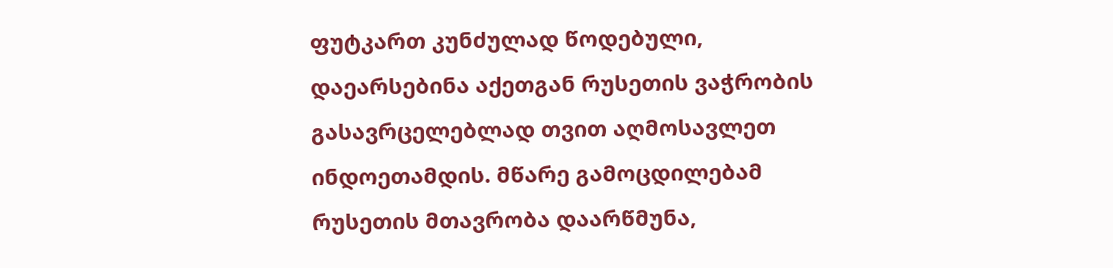ფუტკართ კუნძულად წოდებული, დაეარსებინა აქეთგან რუსეთის ვაჭრობის გასავრცელებლად თვით აღმოსავლეთ ინდოეთამდის. მწარე გამოცდილებამ რუსეთის მთავრობა დაარწმუნა,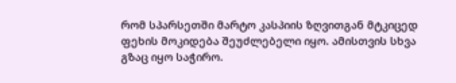რომ სპარსეთში მარტო კასპიის ზღვითგან მტკიცედ ფეხის მოკიდება შეუძლებელი იყო. ამისთვის სხვა გზაც იყო საჭირო.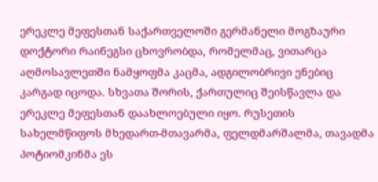ერეკლე მეფესთან საქართველოში გერმანელი მოგზაური დოქტორი რაინეგსი ცხოვრობდა, რომელმაც, ვითარცა აღმოსავლეთში ნამყოფმა კაცმა, ადგილობრივი ენებიც კარგად იცოდა. სხვათა შორის, ქართულიც შეისწავლა და ერეკლე მეფესთან დაახლოებული იყო. რუსეთის სახელმწიფოს მხედართ-მთავარმა, ფელდმარშალმა, თავადმა პოტიომკინმა ეს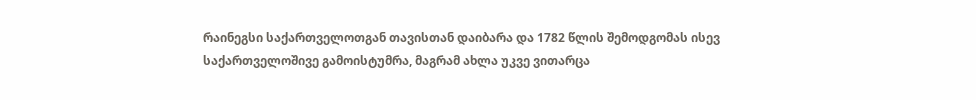რაინეგსი საქართველოთგან თავისთან დაიბარა და 1782 წლის შემოდგომას ისევ საქართველოშივე გამოისტუმრა, მაგრამ ახლა უკვე ვითარცა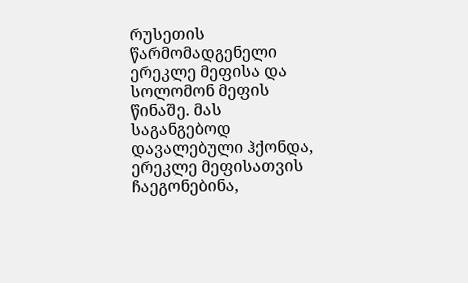რუსეთის წარმომადგენელი ერეკლე მეფისა და სოლომონ მეფის წინაშე. მას საგანგებოდ დავალებული ჰქონდა, ერეკლე მეფისათვის ჩაეგონებინა,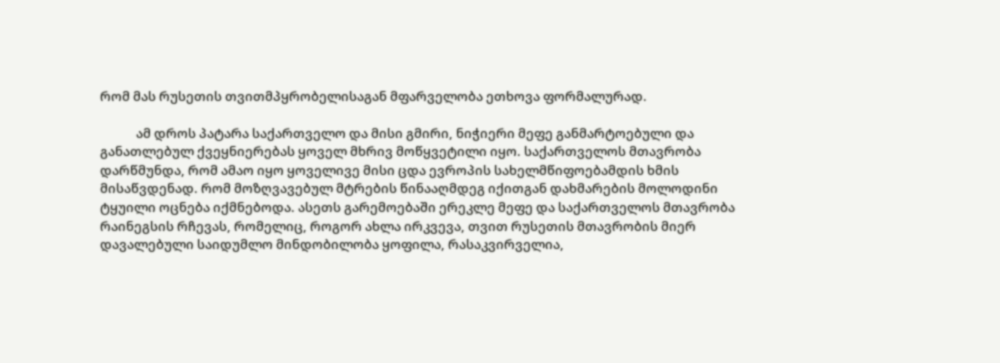რომ მას რუსეთის თვითმპყრობელისაგან მფარველობა ეთხოვა ფორმალურად.

            ამ დროს პატარა საქართველო და მისი გმირი, ნიჭიერი მეფე განმარტოებული და განათლებულ ქვეყნიერებას ყოველ მხრივ მოწყვეტილი იყო. საქართველოს მთავრობა დარწმუნდა, რომ ამაო იყო ყოველივე მისი ცდა ევროპის სახელმწიფოებამდის ხმის მისაწვდენად. რომ მოზღვავებულ მტრების წინააღმდეგ იქითგან დახმარების მოლოდინი ტყუილი ოცნება იქმნებოდა. ასეთს გარემოებაში ერეკლე მეფე და საქართველოს მთავრობა რაინეგსის რჩევას, რომელიც, როგორ ახლა ირკვევა, თვით რუსეთის მთავრობის მიერ დავალებული საიდუმლო მინდობილობა ყოფილა, რასაკვირველია,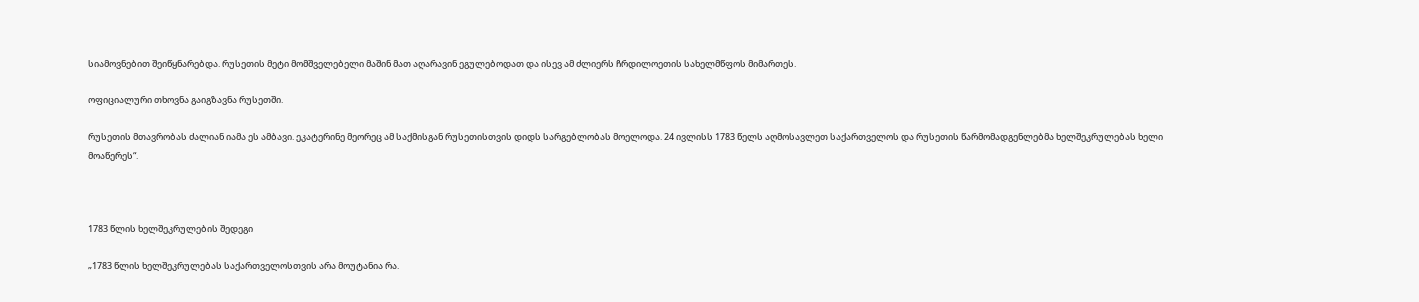სიამოვნებით შეიწყნარებდა. რუსეთის მეტი მომშველებელი მაშინ მათ აღარავინ ეგულებოდათ და ისევ ამ ძლიერს ჩრდილოეთის სახელმწფოს მიმართეს.

ოფიციალური თხოვნა გაიგზავნა რუსეთში.

რუსეთის მთავრობას ძალიან იამა ეს ამბავი. ეკატერინე მეორეც ამ საქმისგან რუსეთისთვის დიდს სარგებლობას მოელოდა. 24 ივლისს 1783 წელს აღმოსავლეთ საქართველოს და რუსეთის წარმომადგენლებმა ხელშეკრულებას ხელი მოაწერეს“.



1783 წლის ხელშეკრულების შედეგი

„1783 წლის ხელშეკრულებას საქართველოსთვის არა მოუტანია რა.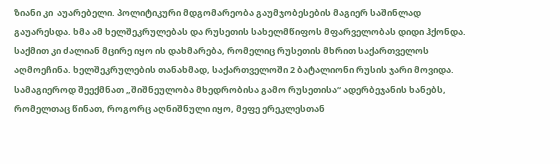ზიანი კი  აუარებელი. პოლიტიკური მდგომარეობა გაუმჯობესების მაგიერ საშინლად გაუარესდა. ხმა ამ ხელშეკრულებას და რუსეთის სახელმწიფოს მფარველობას დიდი ჰქონდა. საქმით კი ძალიან მცირე იყო ის დახმარება, რომელიც რუსეთის მხრით საქართველოს აღმოეჩინა. ხელშეკრულების თანახმად, საქართველოში 2 ბატალიონი რუსის ჯარი მოვიდა. სამაგიეროდ შეექმნათ „შიშნეულობა მხედრობისა გამო რუსეთისა“ ადერბეჯანის ხანებს, რომელთაც წინათ, როგორც აღნიშნული იყო, მეფე ერეკლესთან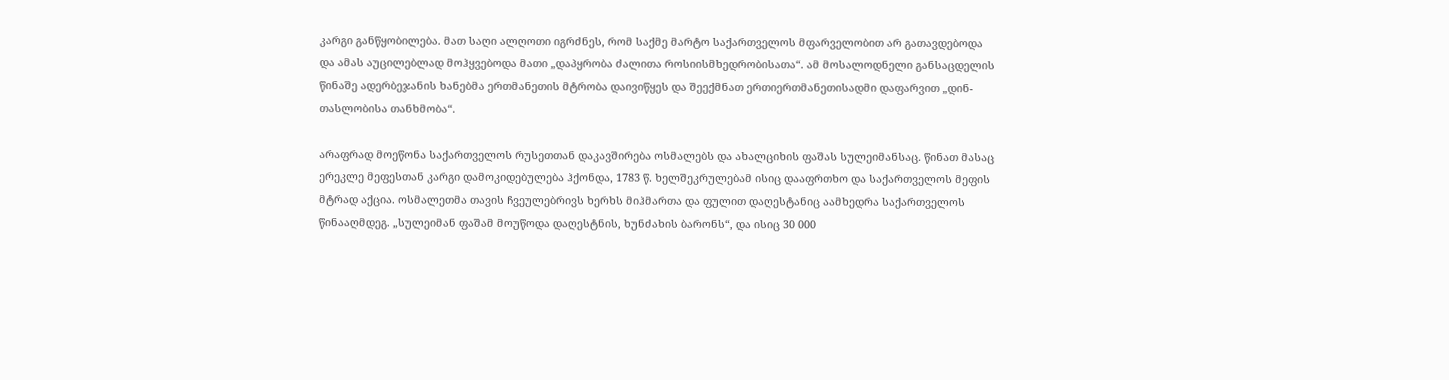კარგი განწყობილება. მათ საღი ალღოთი იგრძნეს, რომ საქმე მარტო საქართველოს მფარველობით არ გათავდებოდა და ამას აუცილებლად მოჰყვებოდა მათი „დაპყრობა ძალითა როსიისმხედრობისათა“. ამ მოსალოდნელი განსაცდელის წინაშე ადერბეჯანის ხანებმა ერთმანეთის მტრობა დაივიწყეს და შეექმნათ ერთიერთმანეთისადმი დაფარვით „დინ-თასლობისა თანხმობა“.

არაფრად მოეწონა საქართველოს რუსეთთან დაკავშირება ოსმალებს და ახალციხის ფაშას სულეიმანსაც. წინათ მასაც ერეკლე მეფესთან კარგი დამოკიდებულება ჰქონდა, 1783 წ. ხელშეკრულებამ ისიც დააფრთხო და საქართველოს მეფის მტრად აქცია. ოსმალეთმა თავის ჩვეულებრივს ხერხს მიჰმართა და ფულით დაღესტანიც აამხედრა საქართველოს წინააღმდეგ. „სულეიმან ფაშამ მოუწოდა დაღესტნის, ხუნძახის ბარონს“, და ისიც 30 000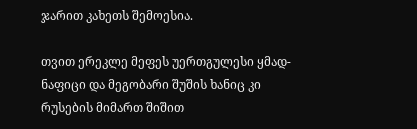ჯარით კახეთს შემოესია.

თვით ერეკლე მეფეს უერთგულესი ყმად-ნაფიცი და მეგობარი შუშის ხანიც კი რუსების მიმართ შიშით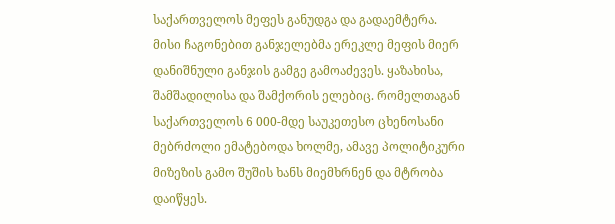საქართველოს მეფეს განუდგა და გადაემტერა. მისი ჩაგონებით განჯელებმა ერეკლე მეფის მიერ დანიშნული განჯის გამგე გამოაძევეს. ყაზახისა, შამშადილისა და შამქორის ელებიც. რომელთაგან საქართველოს 6 000-მდე საუკეთესო ცხენოსანი მებრძოლი ემატებოდა ხოლმე, ამავე პოლიტიკური მიზეზის გამო შუშის ხანს მიემხრნენ და მტრობა დაიწყეს.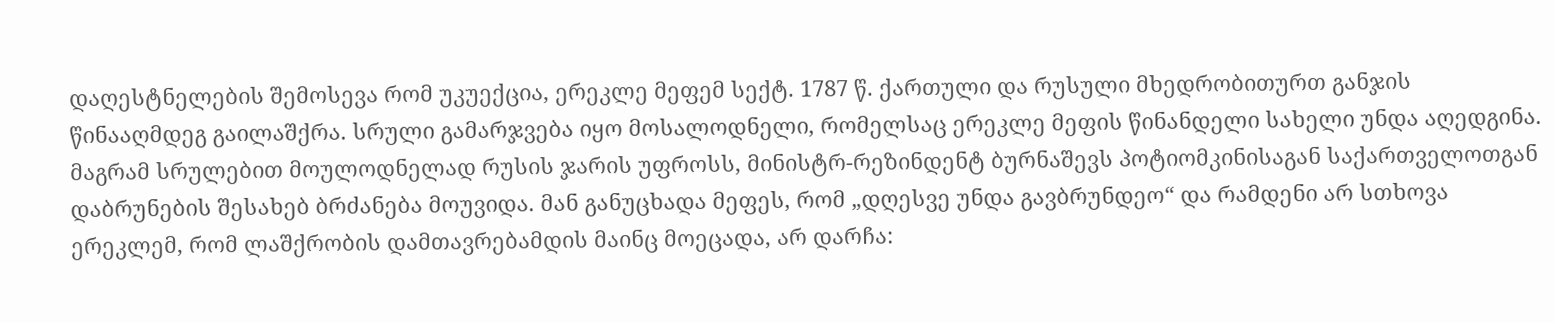დაღესტნელების შემოსევა რომ უკუექცია, ერეკლე მეფემ სექტ. 1787 წ. ქართული და რუსული მხედრობითურთ განჯის წინააღმდეგ გაილაშქრა. სრული გამარჯვება იყო მოსალოდნელი, რომელსაც ერეკლე მეფის წინანდელი სახელი უნდა აღედგინა. მაგრამ სრულებით მოულოდნელად რუსის ჯარის უფროსს, მინისტრ-რეზინდენტ ბურნაშევს პოტიომკინისაგან საქართველოთგან დაბრუნების შესახებ ბრძანება მოუვიდა. მან განუცხადა მეფეს, რომ „დღესვე უნდა გავბრუნდეო“ და რამდენი არ სთხოვა ერეკლემ, რომ ლაშქრობის დამთავრებამდის მაინც მოეცადა, არ დარჩა: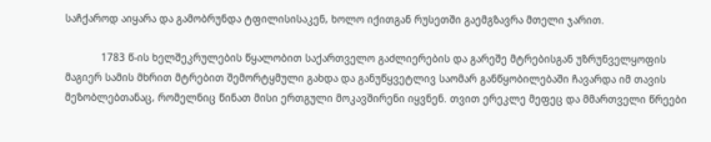საჩქაროდ აიყარა და გამობრუნდა ტფილისისაკენ, ხოლო იქითგან რუსეთში გაემგზავრა მთელი ჯარით.

            1783 წ-ის ხელშეკრულების წყალობით საქართველო გაძლიერების და გარეშე მტრებისგან უზრუნველყოფის მაგიერ სამის მხრით მტრებით შემორტყმული გახდა და განუწყვეტლივ საომარ განწყობილებაში ჩავარდა იმ თავის მეზობლებთანაც, რომელნიც წინათ მისი ერთგული მოკავშირენი იყვნენ. თვით ერეკლე მეფეც და მმართველი წრეები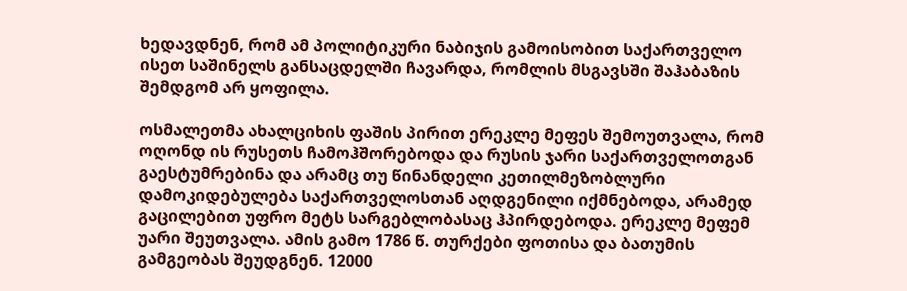ხედავდნენ, რომ ამ პოლიტიკური ნაბიჯის გამოისობით საქართველო ისეთ საშინელს განსაცდელში ჩავარდა, რომლის მსგავსში შაჰაბაზის შემდგომ არ ყოფილა.

ოსმალეთმა ახალციხის ფაშის პირით ერეკლე მეფეს შემოუთვალა, რომ ოღონდ ის რუსეთს ჩამოჰშორებოდა და რუსის ჯარი საქართველოთგან გაესტუმრებინა და არამც თუ წინანდელი კეთილმეზობლური დამოკიდებულება საქართველოსთან აღდგენილი იქმნებოდა, არამედ გაცილებით უფრო მეტს სარგებლობასაც ჰპირდებოდა. ერეკლე მეფემ უარი შეუთვალა. ამის გამო 1786 წ. თურქები ფოთისა და ბათუმის გამგეობას შეუდგნენ. 12000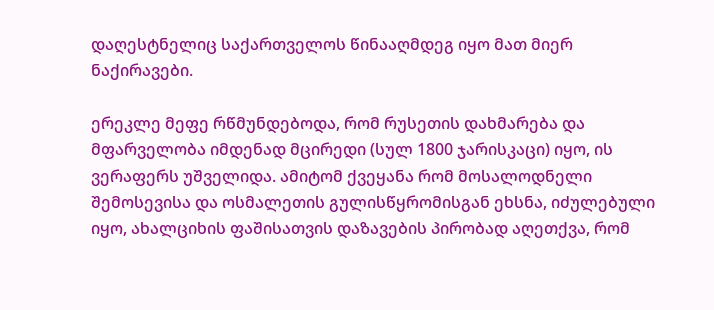დაღესტნელიც საქართველოს წინააღმდეგ იყო მათ მიერ ნაქირავები.

ერეკლე მეფე რწმუნდებოდა, რომ რუსეთის დახმარება და მფარველობა იმდენად მცირედი (სულ 1800 ჯარისკაცი) იყო, ის ვერაფერს უშველიდა. ამიტომ ქვეყანა რომ მოსალოდნელი შემოსევისა და ოსმალეთის გულისწყრომისგან ეხსნა, იძულებული იყო, ახალციხის ფაშისათვის დაზავების პირობად აღეთქვა, რომ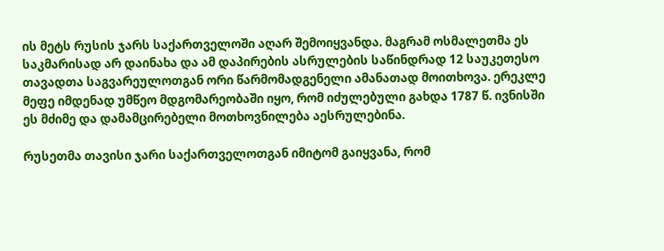ის მეტს რუსის ჯარს საქართველოში აღარ შემოიყვანდა. მაგრამ ოსმალეთმა ეს საკმარისად არ დაინახა და ამ დაპირების ასრულების საწინდრად 12 საუკეთესო თავადთა საგვარეულოთგან ორი წარმომადგენელი ამანათად მოითხოვა. ერეკლე მეფე იმდენად უმწეო მდგომარეობაში იყო, რომ იძულებული გახდა 1787 წ. ივნისში ეს მძიმე და დამამცირებელი მოთხოვნილება აესრულებინა.

რუსეთმა თავისი ჯარი საქართველოთგან იმიტომ გაიყვანა, რომ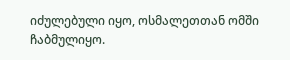იძულებული იყო, ოსმალეთთან ომში ჩაბმულიყო.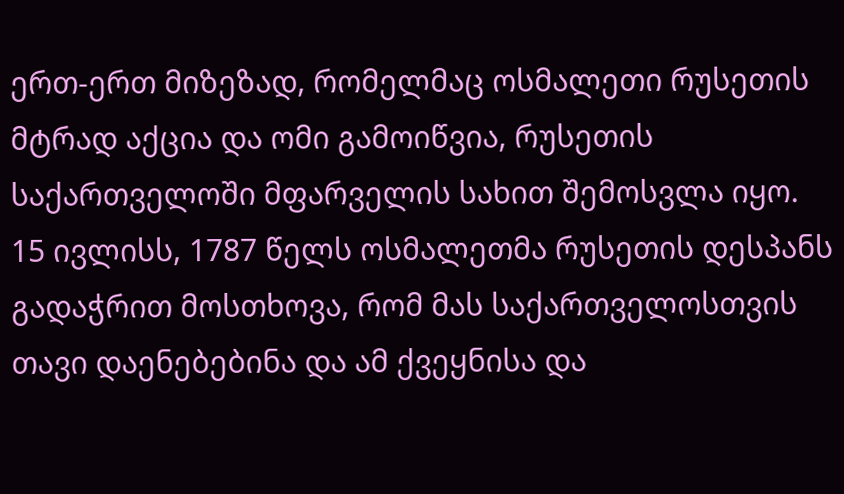ერთ-ერთ მიზეზად, რომელმაც ოსმალეთი რუსეთის მტრად აქცია და ომი გამოიწვია, რუსეთის საქართველოში მფარველის სახით შემოსვლა იყო. 15 ივლისს, 1787 წელს ოსმალეთმა რუსეთის დესპანს გადაჭრით მოსთხოვა, რომ მას საქართველოსთვის თავი დაენებებინა და ამ ქვეყნისა და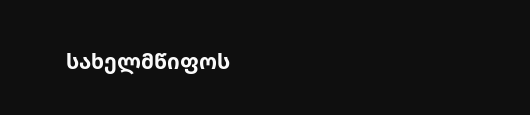სახელმწიფოს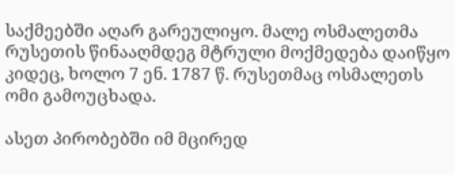საქმეებში აღარ გარეულიყო. მალე ოსმალეთმა რუსეთის წინააღმდეგ მტრული მოქმედება დაიწყო კიდეც, ხოლო 7 ენ. 1787 წ. რუსეთმაც ოსმალეთს ომი გამოუცხადა.

ასეთ პირობებში იმ მცირედ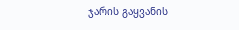ჯარის გაყვანის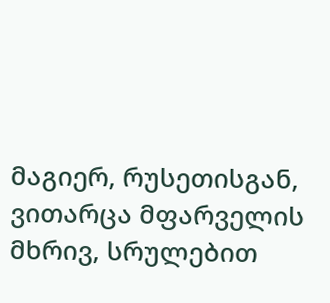მაგიერ, რუსეთისგან, ვითარცა მფარველის მხრივ, სრულებით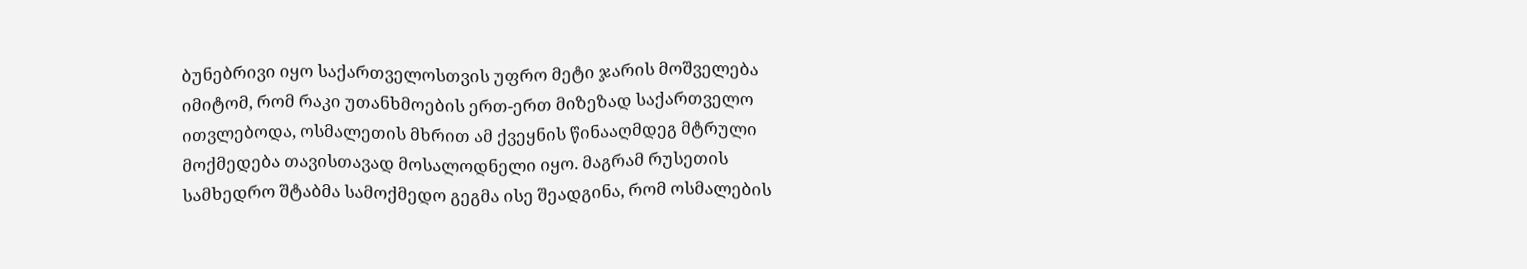ბუნებრივი იყო საქართველოსთვის უფრო მეტი ჯარის მოშველება იმიტომ, რომ რაკი უთანხმოების ერთ-ერთ მიზეზად საქართველო ითვლებოდა, ოსმალეთის მხრით ამ ქვეყნის წინააღმდეგ მტრული მოქმედება თავისთავად მოსალოდნელი იყო. მაგრამ რუსეთის სამხედრო შტაბმა სამოქმედო გეგმა ისე შეადგინა, რომ ოსმალების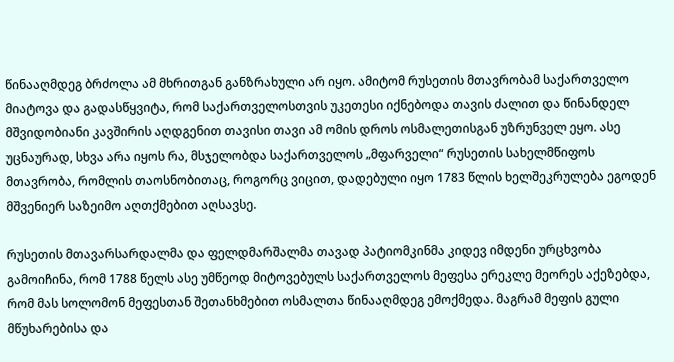წინააღმდეგ ბრძოლა ამ მხრითგან განზრახული არ იყო. ამიტომ რუსეთის მთავრობამ საქართველო მიატოვა და გადასწყვიტა, რომ საქართველოსთვის უკეთესი იქნებოდა თავის ძალით და წინანდელ მშვიდობიანი კავშირის აღდგენით თავისი თავი ამ ომის დროს ოსმალეთისგან უზრუნველ ეყო. ასე უცნაურად, სხვა არა იყოს რა, მსჯელობდა საქართველოს „მფარველი“ რუსეთის სახელმწიფოს მთავრობა, რომლის თაოსნობითაც, როგორც ვიცით, დადებული იყო 1783 წლის ხელშეკრულება ეგოდენ მშვენიერ საზეიმო აღთქმებით აღსავსე.

რუსეთის მთავარსარდალმა და ფელდმარშალმა თავად პატიომკინმა კიდევ იმდენი ურცხვობა გამოიჩინა, რომ 1788 წელს ასე უმწეოდ მიტოვებულს საქართველოს მეფესა ერეკლე მეორეს აქეზებდა, რომ მას სოლომონ მეფესთან შეთანხმებით ოსმალთა წინააღმდეგ ემოქმედა. მაგრამ მეფის გული მწუხარებისა და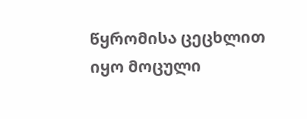წყრომისა ცეცხლით იყო მოცული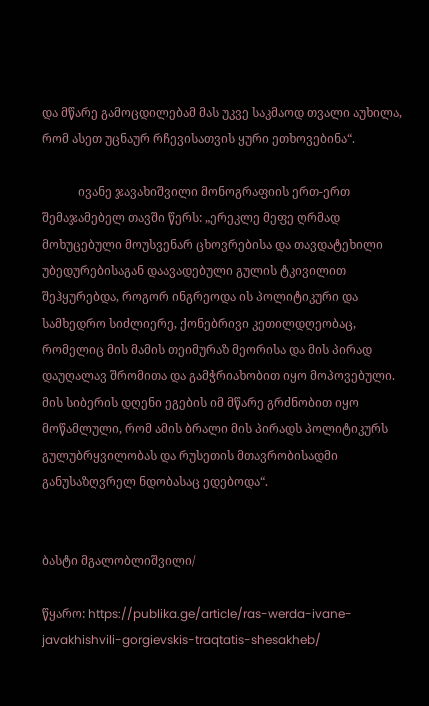და მწარე გამოცდილებამ მას უკვე საკმაოდ თვალი აუხილა, რომ ასეთ უცნაურ რჩევისათვის ყური ეთხოვებინა“.

            ივანე ჯავახიშვილი მონოგრაფიის ერთ-ერთ შემაჯამებელ თავში წერს: „ერეკლე მეფე ღრმად მოხუცებული მოუსვენარ ცხოვრებისა და თავდატეხილი უბედურებისაგან დაავადებული გულის ტკივილით შეჰყურებდა, როგორ ინგრეოდა ის პოლიტიკური და სამხედრო სიძლიერე, ქონებრივი კეთილდღეობაც, რომელიც მის მამის თეიმურაზ მეორისა და მის პირად დაუღალავ შრომითა და გამჭრიახობით იყო მოპოვებული. მის სიბერის დღენი ეგების იმ მწარე გრძნობით იყო მოწამლული, რომ ამის ბრალი მის პირადს პოლიტიკურს გულუბრყვილობას და რუსეთის მთავრობისადმი განუსაზღვრელ ნდობასაც ედებოდა“.


ბასტი მგალობლიშვილი/

წყარო: https://publika.ge/article/ras-werda-ivane-javakhishvili-gorgievskis-traqtatis-shesakheb/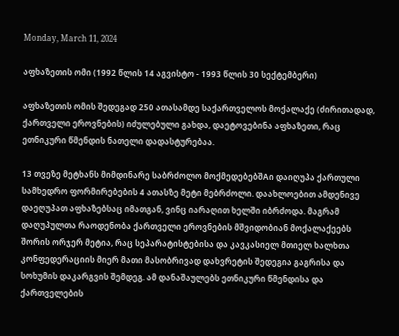Monday, March 11, 2024

აფხაზეთის ომი (1992 წლის 14 აგვისტო - 1993 წლის 30 სექტემბერი)

აფხაზეთის ომის შედეგად 250 ათასამდე საქართველოს მოქალაქე (ძირითადად, ქართველი ეროვნების) იძულებული გახდა, დაეტოვებინა აფხაზეთი, რაც ეთნიკური წმენდის ნათელი დადასტურებაა.

13 თვეზე მეტხანს მიმდინარე საბრძოლო მოქმედებებშAი დაიღუპა ქართული სამხედრო ფორმირებების 4 ათასზე მეტი მებრძოლი. დაახლოებით ამდენივე დაეღუპათ აფხაზებსაც იმათგან, ვინც იარაღით ხელში იბრძოდა. მაგრამ დაღუპულთა რაოდენობა ქართველი ეროვნების მშვიდობიან მოქალაქეებს შორის ორჯერ მეტია, რაც სეპარატისტებისა და კავკასიელ მთიელ ხალხთა კონფედერაციის მიერ მათი მასობრივად დახვრეტის შედეგია გაგრისა და სოხუმის დაკარგვის შემდეგ. ამ დანაშაულებს ეთნიკური წმენდისა და ქართველების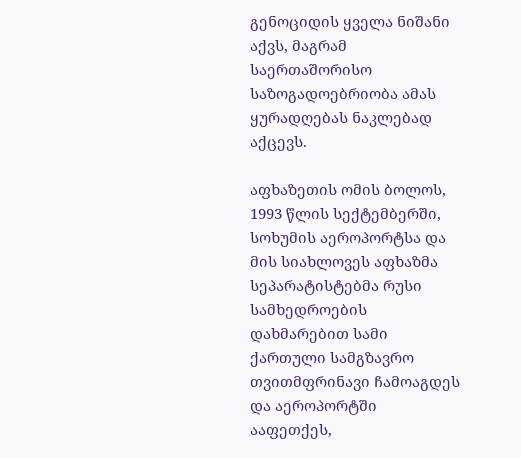გენოციდის ყველა ნიშანი აქვს, მაგრამ საერთაშორისო საზოგადოებრიობა ამას ყურადღებას ნაკლებად აქცევს.

აფხაზეთის ომის ბოლოს, 1993 წლის სექტემბერში, სოხუმის აეროპორტსა და მის სიახლოვეს აფხაზმა სეპარატისტებმა რუსი სამხედროების დახმარებით სამი ქართული სამგზავრო თვითმფრინავი ჩამოაგდეს და აეროპორტში ააფეთქეს,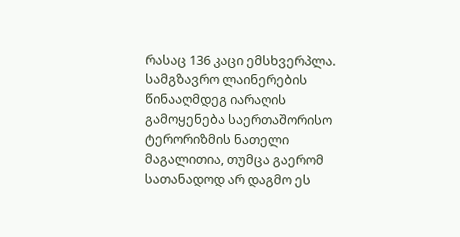რასაც 136 კაცი ემსხვერპლა. სამგზავრო ლაინერების წინააღმდეგ იარაღის გამოყენება საერთაშორისო ტერორიზმის ნათელი მაგალითია, თუმცა გაერომ სათანადოდ არ დაგმო ეს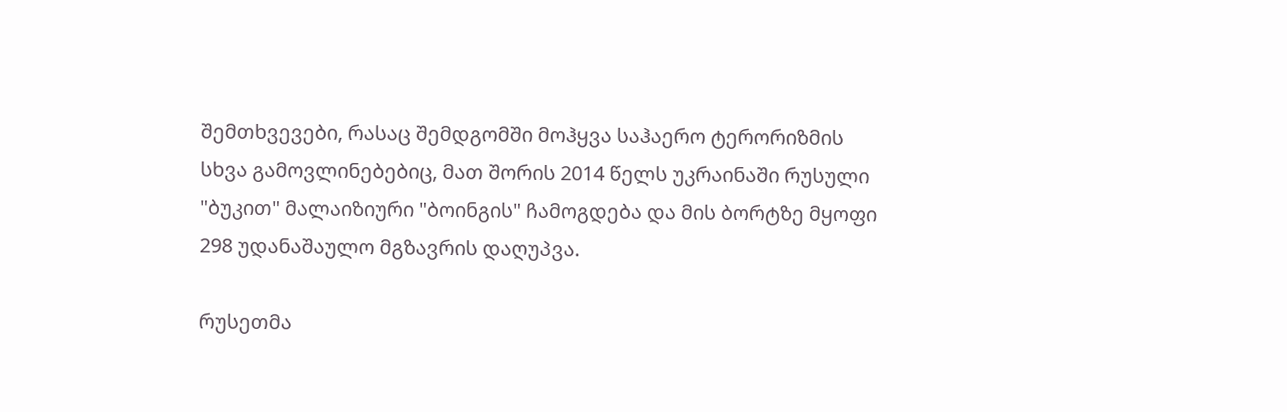შემთხვევები, რასაც შემდგომში მოჰყვა საჰაერო ტერორიზმის სხვა გამოვლინებებიც, მათ შორის 2014 წელს უკრაინაში რუსული "ბუკით" მალაიზიური "ბოინგის" ჩამოგდება და მის ბორტზე მყოფი 298 უდანაშაულო მგზავრის დაღუპვა.

რუსეთმა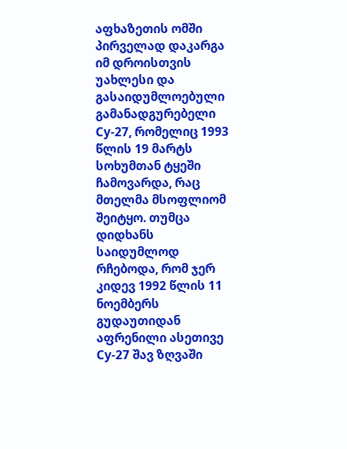აფხაზეთის ომში პირველად დაკარგა იმ დროისთვის უახლესი და გასაიდუმლოებული გამანადგურებელი Су-27, რომელიც 1993 წლის 19 მარტს სოხუმთან ტყეში ჩამოვარდა, რაც მთელმა მსოფლიომ შეიტყო. თუმცა დიდხანს საიდუმლოდ რჩებოდა, რომ ჯერ კიდევ 1992 წლის 11 ნოემბერს გუდაუთიდან აფრენილი ასეთივე Су-27 შავ ზღვაში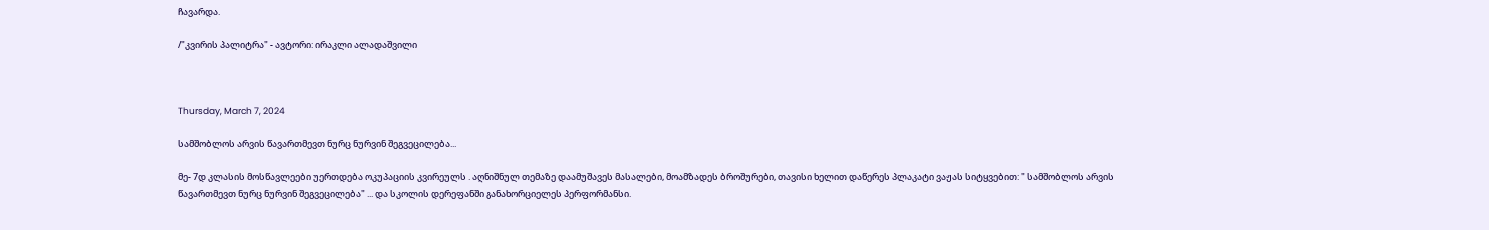ჩავარდა.

/"კვირის პალიტრა" - ავტორი: ირაკლი ალადაშვილი



Thursday, March 7, 2024

სამშობლოს არვის წავართმევთ ნურც ნურვინ შეგვეცილება...

მე- 7დ კლასის მოსწავლეები უერთდება ოკუპაციის კვირეულს . აღნიშნულ თემაზე დაამუშავეს მასალები, მოამზადეს ბროშურები, თავისი ხელით დაწერეს პლაკატი ვაჟას სიტყვებით: " სამშობლოს არვის წავართმევთ ნურც ნურვინ შეგვეცილება" ... და სკოლის დერეფანში განახორციელეს პერფორმანსი.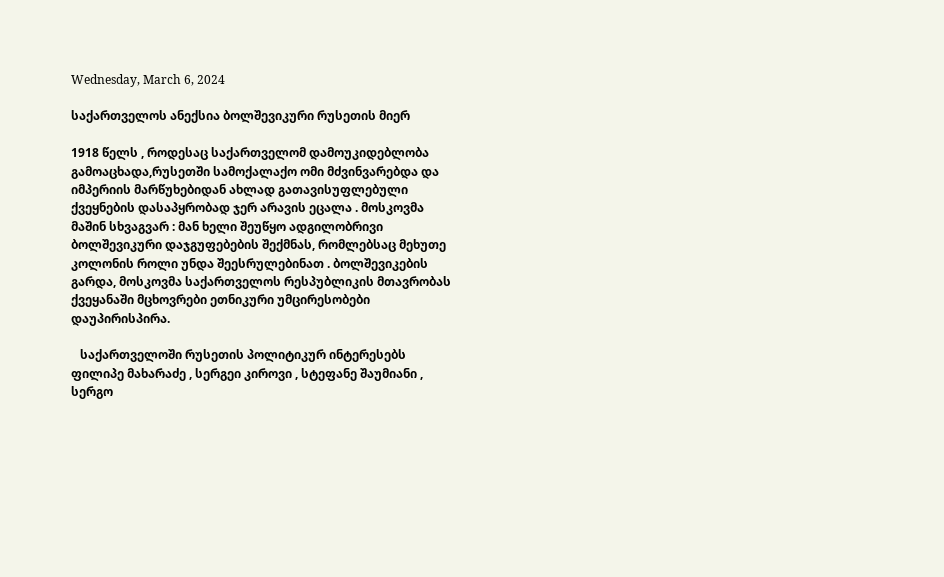Wednesday, March 6, 2024

საქართველოს ანექსია ბოლშევიკური რუსეთის მიერ

1918 წელს , როდესაც საქართველომ დამოუკიდებლობა გამოაცხადა,რუსეთში სამოქალაქო ომი მძვინვარებდა და იმპერიის მარწუხებიდან ახლად გათავისუფლებული ქვეყნების დასაპყრობად ჯერ არავის ეცალა . მოსკოვმა მაშინ სხვაგვარ : მან ხელი შეუწყო ადგილობრივი ბოლშევიკური დაჯგუფებების შექმნას, რომლებსაც მეხუთე კოლონის როლი უნდა შეესრულებინათ . ბოლშევიკების გარდა, მოსკოვმა საქართველოს რესპუბლიკის მთავრობას ქვეყანაში მცხოვრები ეთნიკური უმცირესობები დაუპირისპირა.

   საქართველოში რუსეთის პოლიტიკურ ინტერესებს  ფილიპე მახარაძე , სერგეი კიროვი , სტეფანე შაუმიანი , სერგო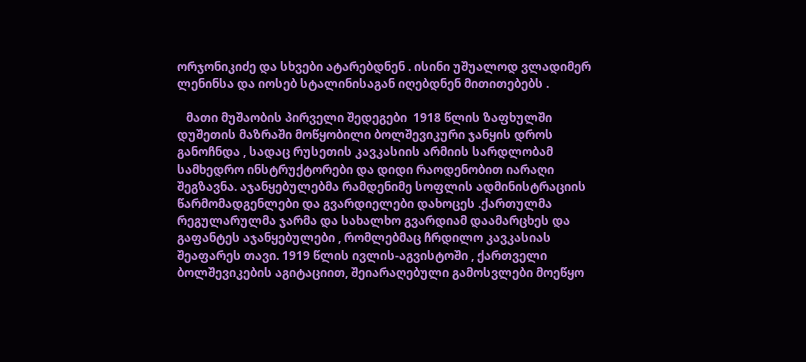ორჯონიკიძე და სხვები ატარებდნენ . ისინი უშუალოდ ვლადიმერ ლენინსა და იოსებ სტალინისაგან იღებდნენ მითითებებს .

   მათი მუშაობის პირველი შედეგები  1918 წლის ზაფხულში დუშეთის მაზრაში მოწყობილი ბოლშევიკური ჯანყის დროს განოჩნდა , სადაც რუსეთის კავკასიის არმიის სარდლობამ სამხედრო ინსტრუქტორები და დიდი რაოდენობით იარაღი შეგზავნა. აჯანყებულებმა რამდენიმე სოფლის ადმინისტრაციის წარმომადგენლები და გვარდიელები დახოცეს .ქართულმა რეგულარულმა ჯარმა და სახალხო გვარდიამ დაამარცხეს და გაფანტეს აჯანყებულები , რომლებმაც ჩრდილო კავკასიას შეაფარეს თავი. 1919 წლის ივლის-აგვისტოში , ქართველი ბოლშევიკების აგიტაციით, შეიარაღებული გამოსვლები მოეწყო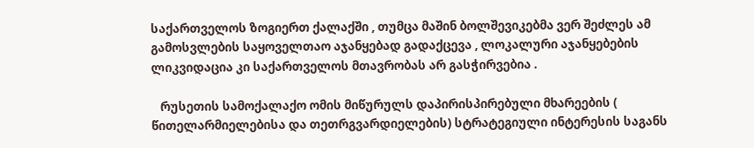საქართველოს ზოგიერთ ქალაქში , თუმცა მაშინ ბოლშევიკებმა ვერ შეძლეს ამ გამოსვლების საყოველთაო აჯანყებად გადაქცევა , ლოკალური აჯანყებების ლიკვიდაცია კი საქართველოს მთავრობას არ გასჭირვებია .

   რუსეთის სამოქალაქო ომის მიწურულს დაპირისპირებული მხარეების ( წითელარმიელებისა და თეთრგვარდიელების) სტრატეგიული ინტერესის საგანს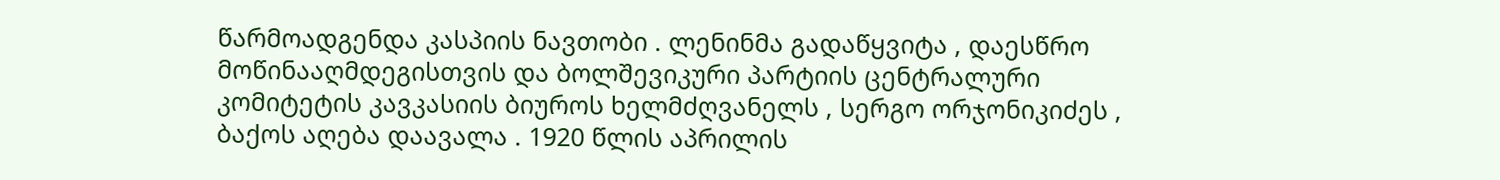წარმოადგენდა კასპიის ნავთობი . ლენინმა გადაწყვიტა , დაესწრო მოწინააღმდეგისთვის და ბოლშევიკური პარტიის ცენტრალური კომიტეტის კავკასიის ბიუროს ხელმძღვანელს , სერგო ორჯონიკიძეს , ბაქოს აღება დაავალა . 1920 წლის აპრილის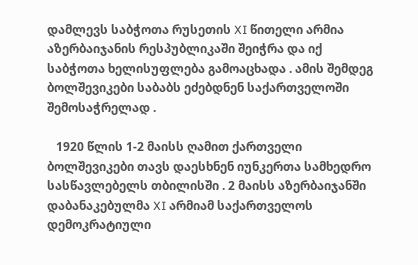დამლევს საბჭოთა რუსეთის XI წითელი არმია აზერბაიჯანის რესპუბლიკაში შეიჭრა და იქ საბჭოთა ხელისუფლება გამოაცხადა . ამის შემდეგ ბოლშევიკები საბაბს ეძებდნენ საქართველოში შემოსაჭრელად .

   1920 წლის 1-2 მაისს ღამით ქართველი ბოლშევიკები თავს დაესხნენ იუნკერთა სამხედრო სასწავლებელს თბილისში . 2 მაისს აზერბაიჯანში დაბანაკებულმა XI არმიამ საქართველოს დემოკრატიული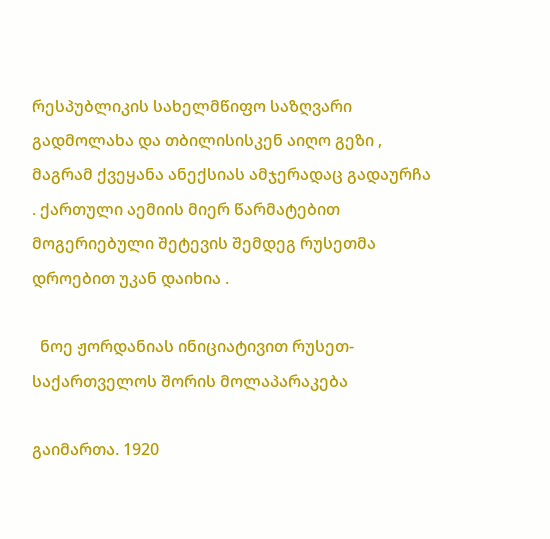რესპუბლიკის სახელმწიფო საზღვარი გადმოლახა და თბილისისკენ აიღო გეზი , მაგრამ ქვეყანა ანექსიას ამჯერადაც გადაურჩა . ქართული აემიის მიერ წარმატებით მოგერიებული შეტევის შემდეგ რუსეთმა დროებით უკან დაიხია .

  ნოე ჟორდანიას ინიციატივით რუსეთ-საქართველოს შორის მოლაპარაკება

გაიმართა. 1920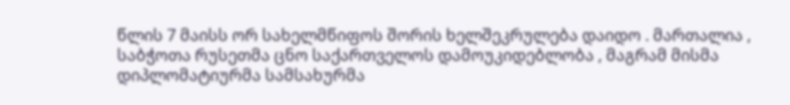წლის 7 მაისს ორ სახელმწიფოს შორის ხელშეკრულება დაიდო . მართალია , საბჭოთა რუსეთმა ცნო საქართველოს დამოუკიდებლობა , მაგრამ მისმა დიპლომატიურმა სამსახურმა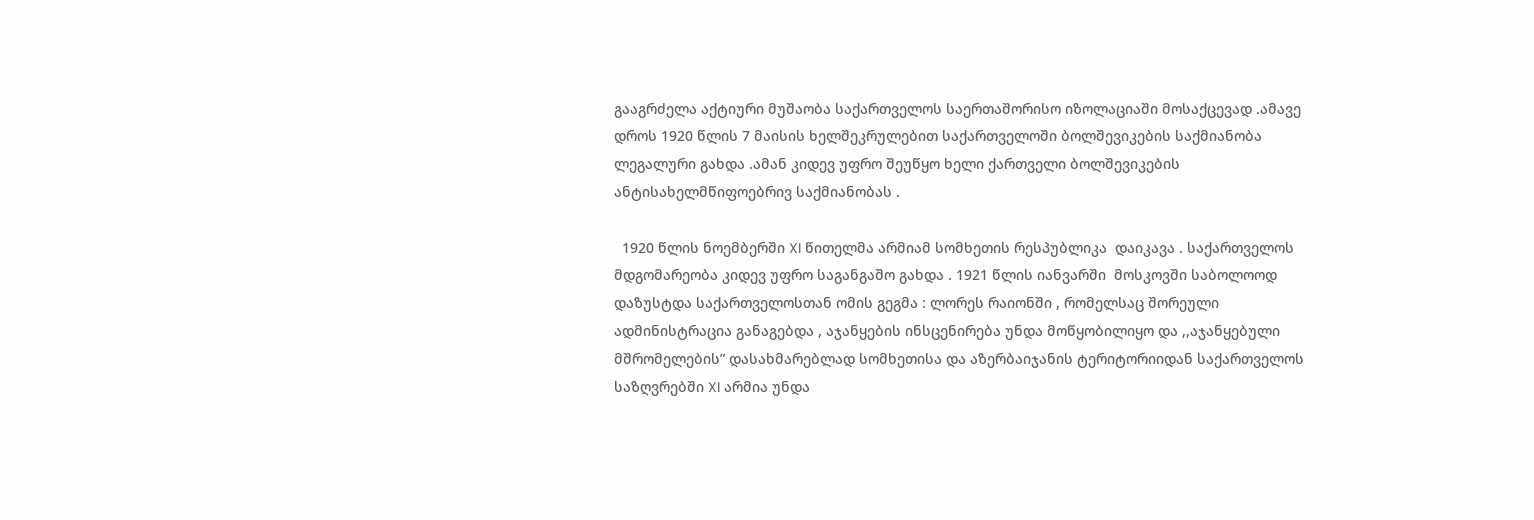გააგრძელა აქტიური მუშაობა საქართველოს საერთაშორისო იზოლაციაში მოსაქცევად .ამავე დროს 1920 წლის 7 მაისის ხელშეკრულებით საქართველოში ბოლშევიკების საქმიანობა ლეგალური გახდა .ამან კიდევ უფრო შეუწყო ხელი ქართველი ბოლშევიკების ანტისახელმწიფოებრივ საქმიანობას .

  1920 წლის ნოემბერში XI წითელმა არმიამ სომხეთის რესპუბლიკა  დაიკავა . საქართველოს მდგომარეობა კიდევ უფრო საგანგაშო გახდა . 1921 წლის იანვარში  მოსკოვში საბოლოოდ დაზუსტდა საქართველოსთან ომის გეგმა : ლორეს რაიონში , რომელსაც შორეული ადმინისტრაცია განაგებდა , აჯანყების ინსცენირება უნდა მოწყობილიყო და ,,აჯანყებული მშრომელების” დასახმარებლად სომხეთისა და აზერბაიჯანის ტერიტორიიდან საქართველოს საზღვრებში XI არმია უნდა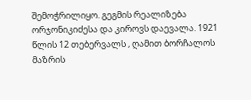შემოჭრილიყო. გეგმის რეალიზება ორჯონიკიძესა და კიროვს დაევალა. 1921 წლის 12 თებერვალს , ღამით ბორჩალოს მაზრის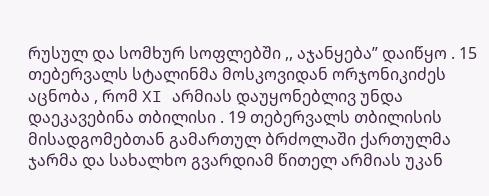რუსულ და სომხურ სოფლებში ,, აჯანყება” დაიწყო . 15 თებერვალს სტალინმა მოსკოვიდან ორჯონიკიძეს აცნობა , რომ XI არმიას დაუყონებლივ უნდა დაეკავებინა თბილისი . 19 თებერვალს თბილისის მისადგომებთან გამართულ ბრძოლაში ქართულმა ჯარმა და სახალხო გვარდიამ წითელ არმიას უკან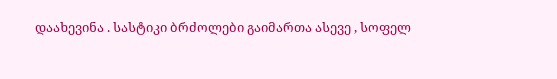დაახევინა . სასტიკი ბრძოლები გაიმართა ასევე , სოფელ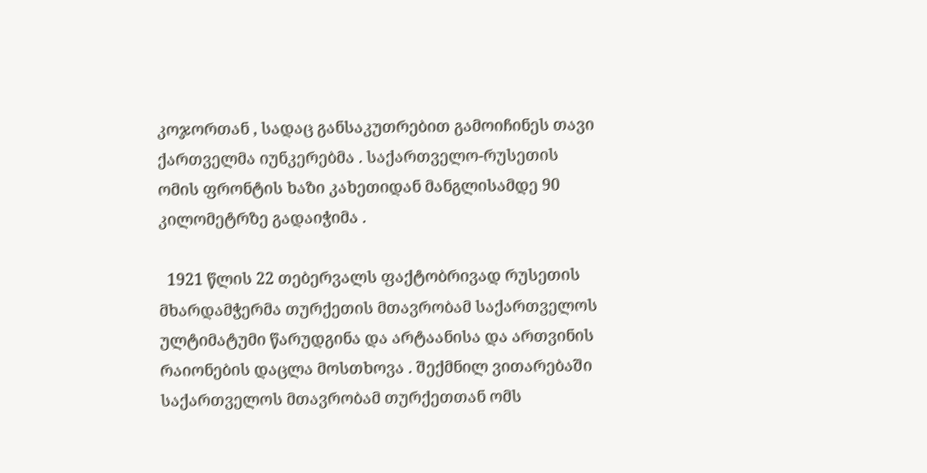კოჯორთან , სადაც განსაკუთრებით გამოიჩინეს თავი ქართველმა იუნკერებმა . საქართველო-რუსეთის ომის ფრონტის ხაზი კახეთიდან მანგლისამდე 90 კილომეტრზე გადაიჭიმა .

  1921 წლის 22 თებერვალს ფაქტობრივად რუსეთის მხარდამჭერმა თურქეთის მთავრობამ საქართველოს ულტიმატუმი წარუდგინა და არტაანისა და ართვინის რაიონების დაცლა მოსთხოვა . შექმნილ ვითარებაში საქართველოს მთავრობამ თურქეთთან ომს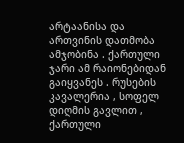არტაანისა და ართვინის დათმობა ამჯობინა . ქართული ჯარი ამ რაიონებიდან გაიყვანეს . რუსების კავალერია , სოფელ დიღმის გავლით , ქართული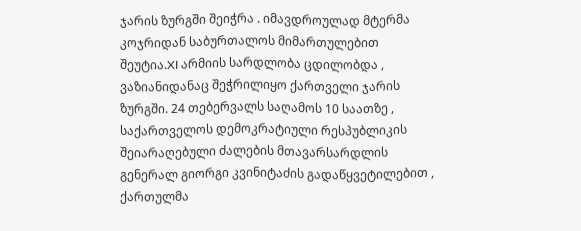ჯარის ზურგში შეიჭრა . იმავდროულად მტერმა კოჯრიდან საბურთალოს მიმართულებით შეუტია.XI არმიის სარდლობა ცდილობდა , ვაზიანიდანაც შეჭრილიყო ქართველი ჯარის ზურგში. 24 თებერვალს საღამოს 10 საათზე , საქართველოს დემოკრატიული რესპუბლიკის შეიარაღებული ძალების მთავარსარდლის გენერალ გიორგი კვინიტაძის გადაწყვეტილებით , ქართულმა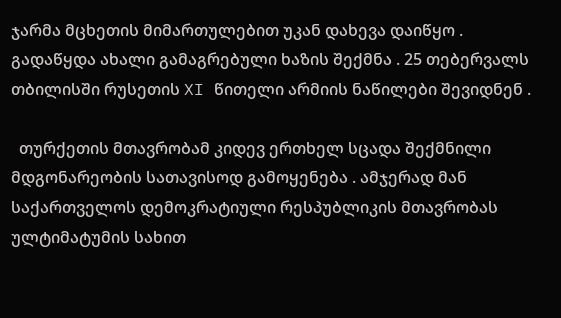ჯარმა მცხეთის მიმართულებით უკან დახევა დაიწყო . გადაწყდა ახალი გამაგრებული ხაზის შექმნა . 25 თებერვალს თბილისში რუსეთის XI წითელი არმიის ნაწილები შევიდნენ .

  თურქეთის მთავრობამ კიდევ ერთხელ სცადა შექმნილი მდგონარეობის სათავისოდ გამოყენება . ამჯერად მან საქართველოს დემოკრატიული რესპუბლიკის მთავრობას ულტიმატუმის სახით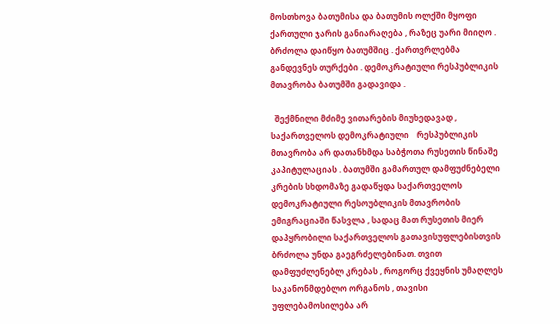მოსთხოვა ბათუმისა და ბათუმის ოლქში მყოფი ქართული ჯარის განიარაღება , რაზეც უარი მიიღო . ბრძოლა დაიწყო ბათუმშიც . ქართვრლებმა განდევნეს თურქები . დემოკრატიული რესპუბლიკის მთავრობა ბათუმში გადავიდა .

  შექმნილი მძიმე ვითარების მიუხედავად , საქართველოს დემოკრატიული    რესპუბლიკის მთავრობა არ დათანხმდა საბჭოთა რუსეთის წინაშე კაპიტულაციას . ბათუმში გამართულ დამფუძნებელი კრების სხდომაზე გადაწყდა საქართველოს დემოკრატიული რესოუბლიკის მთავრობის ემიგრაციაში წასვლა , სადაც მათ რუსეთის მიერ დაპყრობილი საქართველოს გათავისუფლებისთვის ბრძოლა უნდა გაეგრძელებინათ. თვით დამფუძლენებლ კრებას , როგორც ქვეყნის უმაღლეს საკანონმდებლო ორგანოს , თავისი უფლებამოსილება არ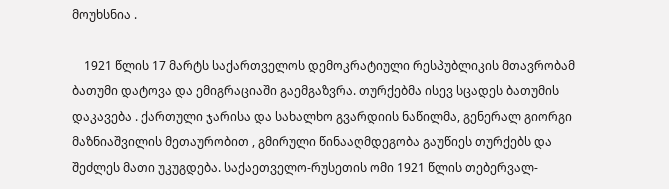მოუხსნია .

    1921 წლის 17 მარტს საქართველოს დემოკრატიული რესპუბლიკის მთავრობამ ბათუმი დატოვა და ემიგრაციაში გაემგაზვრა. თურქებმა ისევ სცადეს ბათუმის დაკავება . ქართული ჯარისა და სახალხო გვარდიის ნაწილმა, გენერალ გიორგი მაზნიაშვილის მეთაურობით , გმირული წინააღმდეგობა გაუწიეს თურქებს და შეძლეს მათი უკუგდება. საქაეთველო-რუსეთის ომი 1921 წლის თებერვალ-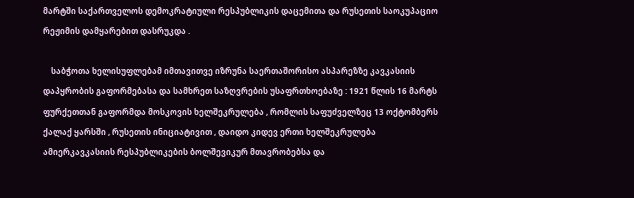მარტში საქართველოს დემოკრატიული რესპუბლიკის დაცემითა და რუსეთის საოკუპაციო რეჟიმის დამყარებით დასრუკდა .

    საბჭოთა ხელისუფლებამ იმთავითვე იზრუნა საერთაშორისო ასპარეზზე კავკასიის დაპყრობის გაფორმებასა და სამხრეთ საზღვრების უსაფრთხოებაზე : 1921 წლის 16 მარტს ფურქეთთან გაფორმდა მოსკოვის ხელშეკრულება , რომლის საფუძველზეც 13 ოქტომბერს ქალაქ ყარსში , რუსეთის ინიციატივით , დაიდო კიდევ ერთი ხელშეკრულება ამიერკავკასიის რესპუბლიკების ბოლშევიკურ მთავრობებსა და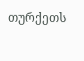თურქეთს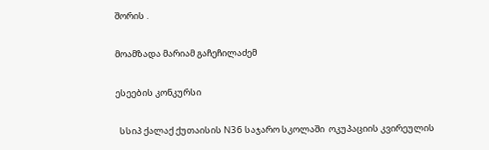შორის .

მოამზადა მარიამ გაჩეჩილაძემ

ესეების კონკურსი

  სსიპ ქალაქ ქუთაისის N36 საჯარო სკოლაში  ოკუპაციის კვირეულის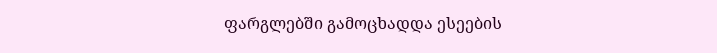ფარგლებში გამოცხადდა ესეების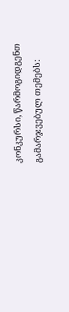კონკურსი, წარმოგიდგენთ გამარჯვებულ თემებს: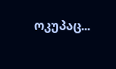ოკუპაც...